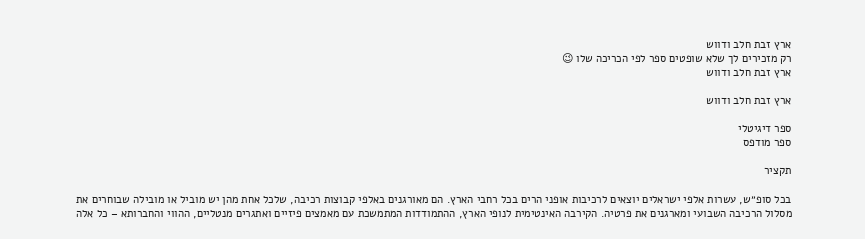ארץ זבת חלב ודווש
רק מזכירים לך שלא שופטים ספר לפי הכריכה שלו 😉
ארץ זבת חלב ודווש

ארץ זבת חלב ודווש

ספר דיגיטלי
ספר מודפס

תקציר

בכל סופ״ש, עשרות אלפי ישראלים יוצאים לרכיבות אופני הרים בכל רחבי הארץ. הם מאורגנים באלפי קבוצות רכיבה, שלכל אחת מהן יש מוביל או מובילה שבוחרים את מסלול הרכיבה השבועי ומארגנים את פרטיה. הקירבה האינטימית לנופי הארץ, ההתמודדות המתמשכת עם מאמצים פיזיים ואתגרים מנטליים, ההווי והחברותא – כל אלה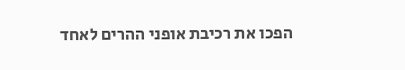הפכו את רכיבת אופני ההרים לאחד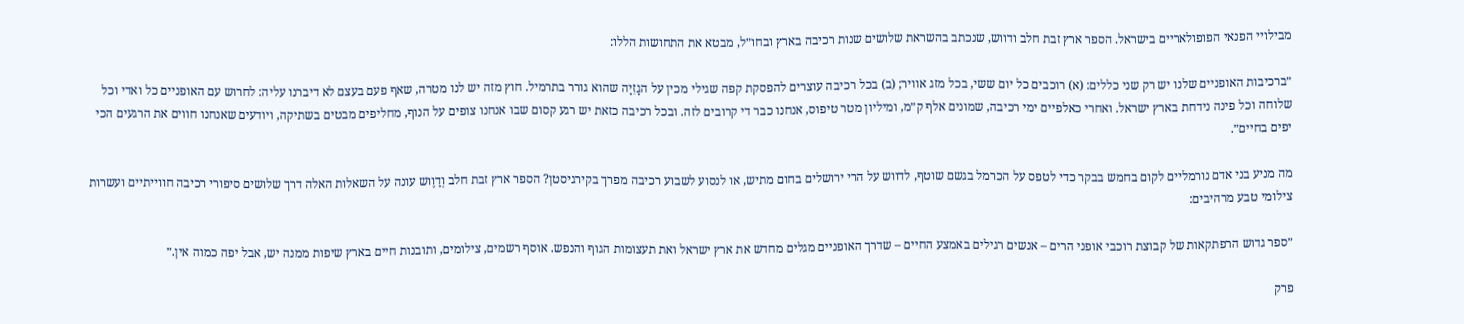מבילויי הפנאי הפופולאריים בישראל. הספר ארץ זבת חלב ודווש, שנכתב בהשראת שלושים שנות רכיבה בארץ ובחו״ל, מבטא את התחושות הללו:

״ברכיבות האופניים שלנו יש רק שני כללים: (א) רוכבים כל יום ששי, בכל מזג אוויר; (ב) בכל רכיבה עוצרים להפסקת קפה שגילי מכין על הגָזִיָה שהוא גורר בתרמיל. חוץ מזה יש לנו מטרה, שאף פעם בעצם לא דיברנו עליה: לחרוש עם האופניים כל ואדי וכל שלוחה וכל פינה נידחת בארץ ישראל. ואחרי כאלפיים ימי רכיבה, שמונים אלף ק״מ, ומיליון מטר טיפוס, אנחנו כבר די קרובים לזה. ובכל רכיבה כזאת יש רגע קסום שבו אנחנו צופים על הנוף, מחליפים מבטים בשתיקה, ויודעים שאנחנו חווים את הרגעים הכי יפים בחיים״.

מה מניע בני אדם נורמליים לקום בחמש בבקר כדי לטפס על הכרמל בגשם שוטף, לדווש על הרי ירושלים בחום מתיש, או לנסוע לשבוע רכיבה מפרך בקירגיסטן? הספר ארץ זבת חלב וְדַוֶוש עונה על השאלות האלה דרך שלושים סיפורי רכיבה חווייתיים ועשרות צילומי טבע מרהיבים:

״ספר גדוש הרפתקאות של קבוצת רוכבי אופני הרים – אנשים רגילים באמצע החיים – שדרך האופניים מגלים מחדש את ארץ ישראל ואת תעצומות הגוף והנפש. אוסף רשמים, צילומים, ותובנות חיים בארץ שיפות ממנה יש, אבל יפה כמוה אין.״

פרק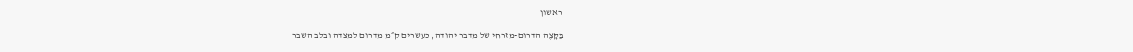ראשון

בַּקָּצֶה הדרום-מזרחי של מדבר יהודה, כעשרים ק״מ מדרום למצדה ובלב השבר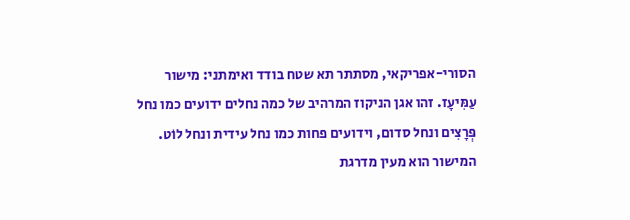הסורי-אפריקאי, מסתתר תא שטח בודד ואימתני: מישור עַמִּיעָז. זהו אגן הניקוז המרהיב של כמה נחלים ידועים כמו נחל פְּרָצִים ונחל סדום, וידועים פחות כמו נחל עידית ונחל לוֹט. המישור הוא מעין מדרגת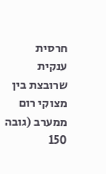חרסית ענקית שרובצת בין מצוקי רום ממערב (גובה 150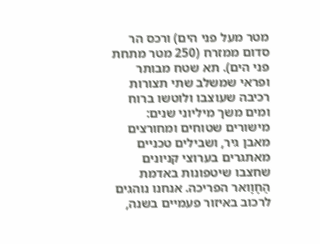מטר מעל פני הים) ורכס הר סדום ממזרח (250 מטר מתחת פני הים). תא שטח מבותר ופראי שמשלב שתי תצורות רכיבה שעוצבו ולוטשו ברוח ומים משך מיליוני שנים: מישורים שטוחים ומחורצים מאבן גיר, ושבילים טכניים מאתגרים בערוצי קניונים שחצבו שיטפונות באדמת הַחָוָואר הפריכה. אנחנו נוהגים לרכוב באיזור פעמיים בשנה,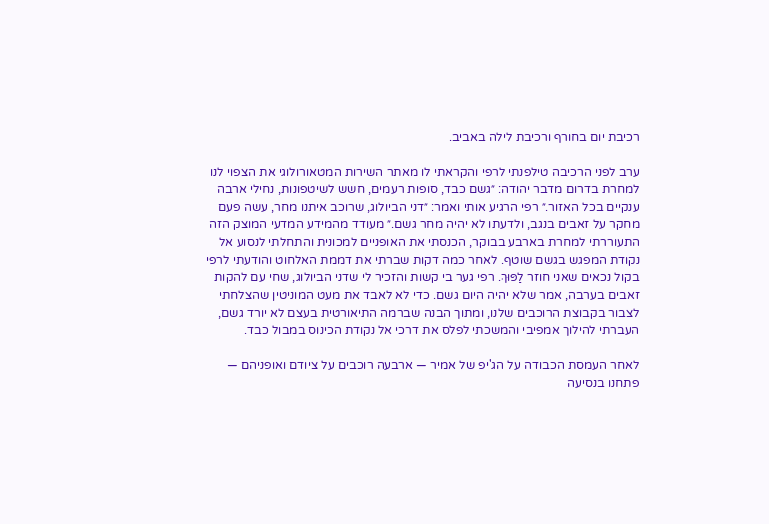רכיבת יום בחורף ורכיבת לילה באביב.

ערב לפני הרכיבה טילפנתי לרפי והקראתי לו מאתר השירות המטאורולוגי את הצפוי לנו למחרת בדרום מדבר יהודה: ״גשם כבד, סופות רעמים, חשש לשיטפונות, נחילי ארבה ענקיים בכל האזור.״ רפי הרגיע אותי ואמר: ״דני הביולוג, שרוכב איתנו מחר, עשה פעם מחקר על זאבים בנגב, ולדעתו לא יהיה מחר גשם.״ מעודד מהמידע המדעי המוצק הזה התעוררתי למחרת בארבע בבוקר, הכנסתי את האופניים למכונית והתחלתי לנסוע אל נקודת המפגש בגשם שוטף. לאחר כמה דקות שברתי את דממת האלחוט והודעתי לרפי בקול נכאים שאני חוזר לַפּוּךְ. רפי גער בי קשות והזכיר לי שדני הביולוג, שחי עם להקות זאבים בערבה, אמר שלא יהיה היום גשם. כדי לא לאבד את מעט המוניטין שהצלחתי לצבור בקבוצת הרוכבים שלנו, ומתוך הבנה שברמה התיאורטית בעצם לא יורד גשם, העברתי להילוך אמפיבי והמשכתי לפלס את דרכי אל נקודת הכינוס במבול כבד.

לאחר העמסת הכבודה על הג'יפ של אמיר — ארבעה רוכבים על ציודם ואופניהם — פתחנו בנסיעה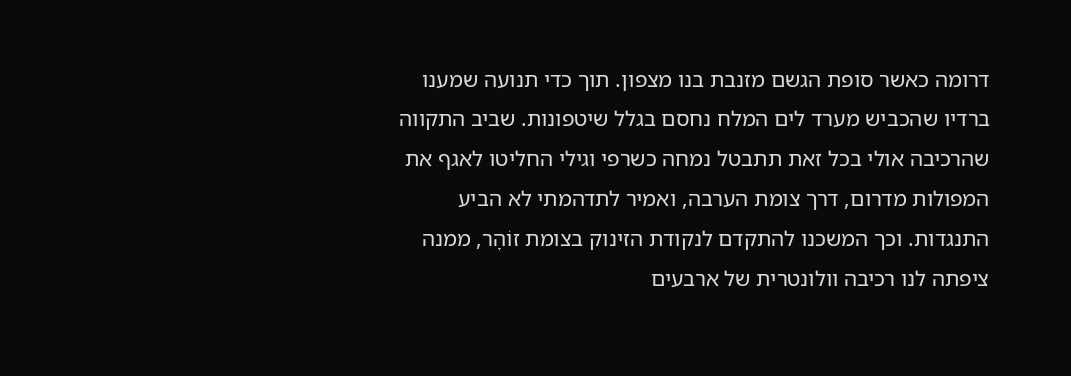דרומה כאשר סופת הגשם מזנבת בנו מצפון. תוך כדי תנועה שמענו ברדיו שהכביש מערד לים המלח נחסם בגלל שיטפונות. שביב התקווה שהרכיבה אולי בכל זאת תתבטל נמחה כשרפי וגילי החליטו לאגף את המפולות מדרום, דרך צומת הערבה, ואמיר לתדהמתי לא הביע התנגדות. וכך המשכנו להתקדם לנקודת הזינוק בצומת זוֹהׇר, ממנה ציפתה לנו רכיבה וולונטרית של ארבעים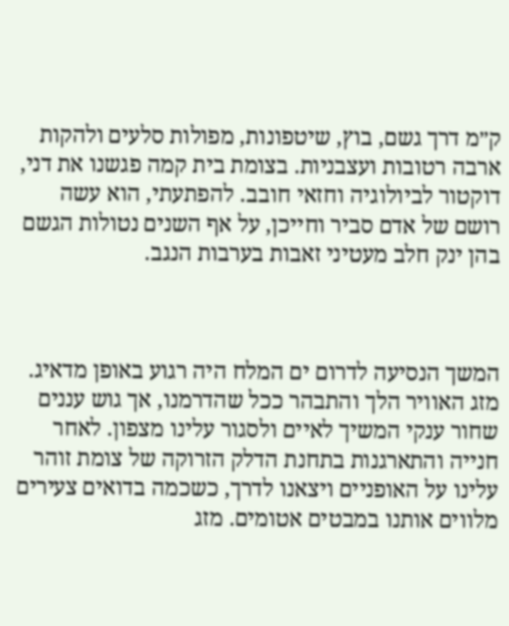ק״מ דרך גשם, בוץ, שיטפונות, מפולות סלעים ולהקות ארבה רטובות ועצבניות. בצומת בית קמה פגשנו את דני, דוקטור לביולוגיה וחזאי חובב. להפתעתי, הוא עשה רושם של אדם סביר וחייכן, על אף השנים נטולות הגשם בהן ינק חלב מעטיני זאבות בערבות הנגב.



המשך הנסיעה לדרום ים המלח היה רגוע באופן מדאיג. מזג האוויר הלך והתבהר ככל שהדרמנו, אך גוש עננים שחור ענקי המשיך לאיים ולסגור עלינו מצפון. לאחר חנייה והתארגנות בתחנת הדלק הזרוקה של צומת זוהר עלינו על האופניים ויצאנו לדרך, כשכמה בדואים צעירים מלווים אותנו במבטים אטומים. מזג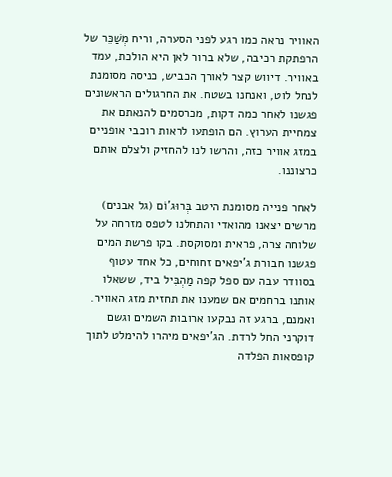האוויר נראה כמו רגע לפני הסערה, וריח מְשַׁכֵּר של הרפתקת רכיבה, שלא ברור לאן היא הולכת, עמד באוויר. דיווש קצר לאורך הכביש, כניסה מסומנת לנחל לוט, ואנחנו בשטח. את החרגולים הראשונים פגשנו לאחר כמה דקות, מכרסמים להנאתם את צמחיית הערוץ. הם הופתעו לראות רוכבי אופניים במזג אוויר כזה, והרשו לנו להחזיק ולצלם אותם כרצוננו.

לאחר פנייה מסומנת היטב בְּרוּג'וֹם (גל אבנים) מרשים יצאנו מהואדי והתחלנו לטפס מזרחה על שלוחה צרה, פראית ומסוקסת. בקו פרשת המים פגשנו חבורת ג'יפאים זחוחים, כל אחד עטוף בסוודר עבה עם ספל קפה מַהְבִּיל ביד, ששאלו אותנו ברחמים אם שמענו את תחזית מזג האוויר. ואמנם, ברגע זה נבקעו ארובות השמים וגשם דוקרני החל לרדת. הג'יפאים מיהרו להימלט לתוך קופסאות הפלדה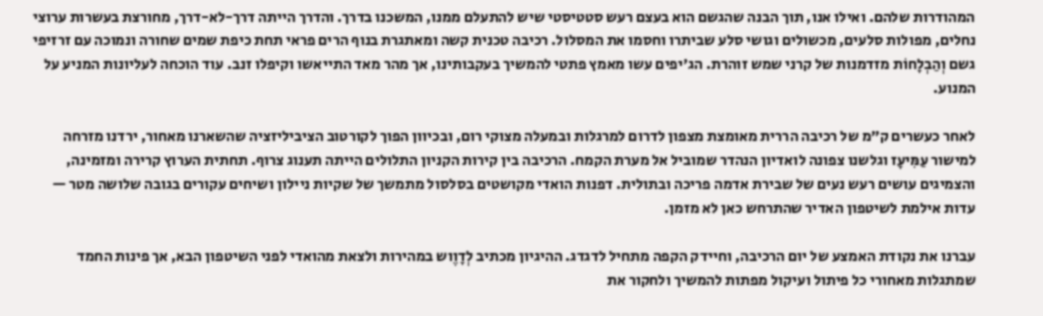המהודרות שלהם. ואילו אנו, תוך הבנה שהגשם הוא בעצם רעש סטטיסטי שיש להתעלם ממנו, המשכנו בדרך. והדרך הייתה דרך-לא-דרך, מחורצת בעשרות ערוצי נחלים, מפולות סלעים, מכשולים וגושי סלע שביתרו וחסמו את המסלול. רכיבה טכנית קשה ומאתגרת בנוף הרים פראי תחת כיפת שמים שחורה ונמוכה עם זרזיפי גשם וְהַבְלָחוֹת מזדמנות של קרני שמש זוהרת. הג'יפים עשו מאמץ פתטי להמשיך בעקבותינו, אך מהר מאד התייאשו וקיפלו זנב. עוד הוכחה לעליונות המניע על המנוע.

לאחר כעשרים ק״מ של רכיבה הררית מאומצת מצפון לדרום למרגלות ובמעלה מצוקי רום, ובכיוון הפוך לקורטוב הציביליזציה שהשארנו מאחור, ירדנו מזרחה למישור עַמִּיעָז וגלשנו צפונה לואדיון הנהדר שמוביל אל מערת הקמח. הרכיבה בין קירות הקניון התלולים הייתה תענוג צרוף. תחתית הערוץ קרירה ומזמינה, והצמיגים עושים רעש נעים של שבירת אדמה פריכה ובתולית. דפנות הואדי מקושטים בסלסול מתמשך של שקיות ניילון ושיחים עקורים בגובה שלושה מטר — עדות אילמת לשיטפון האדיר שהתרחש כאן לא מזמן.

עברנו את נקודת האמצע של יום הרכיבה, וחיידק הקפה מתחיל לדגדג. ההיגיון מכתיב לְדׇוֶוש במהירות ולצאת מהואדי לפני השיטפון הבא, אך פינות החמד שמתגלות מאחורי כל פיתול ועיקול מפתות להמשיך ולחקור את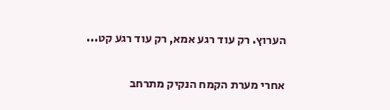הערוץ. רק עוד רגע אמא, רק עוד רגע קט...

אחרי מערת הקמח הנקיק מתרחב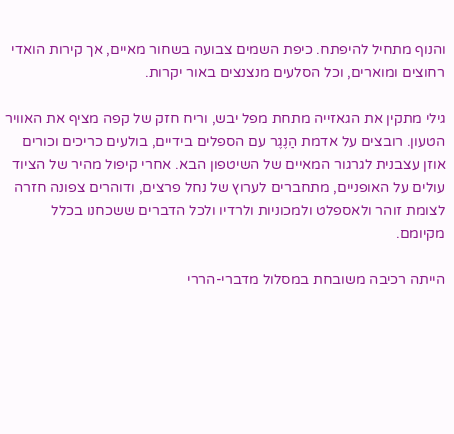והנוף מתחיל להיפתח. כיפת השמים צבועה בשחור מאיים, אך קירות הואדי רחוצים ומוארים, וכל הסלעים מנצנצים באור יקרות.

גילי מתקין את הגאזייה מתחת מפל יבש, וריח חזק של קפה מציף את האוויר הטעון. רובצים על אדמת הַנֶגֶר עם הספלים בידיים, בולעים כריכים וכורים אוזן עצבנית לגרגור המאיים של השיטפון הבא. אחרי קיפול מהיר של הציוד עולים על האופניים, מתחברים לערוץ של נחל פרצים, ודוהרים צפונה חזרה לצומת זוהר ולאספלט ולמכוניות ולרדיו ולכל הדברים ששכחנו בכלל מקיומם.

הייתה רכיבה משובחת במסלול מדברי-הררי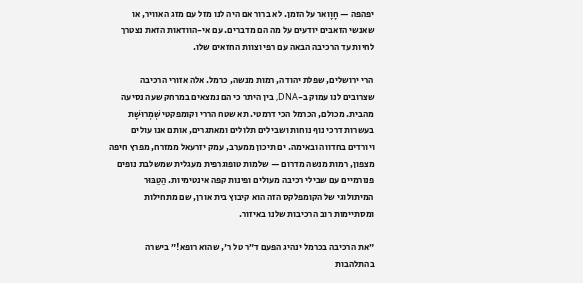יפהפה — חָוָואר על הזמן. לא ברור אם היה לנו מזל עם מזג האוויר, או שאנשי הזאבים יודעים על מה הם מדברים. עם אי-הוודאות הזאת נצטרך לחיות עד הרכיבה הבאה עם רפי וצוות החזאים שלו.

הרי ירושלים, שפלת יהודה, רמות מנשה, כרמל. אלה אזורי הרכיבה שצרובים לנו עמוק ב-DNA, בין היתר כי הם נמצאים במרחק שעה נסיעה מהבית. מכולם, הכרמל הכי דרמטי. תא שטח הררי וקומפקטי שְׁמְרוּשָׁת בעשרות דרכי נוף נוחות ושבילים תלולים ומאתגרים, אותם אנו עולים ויורדים בחדווה ובאימה. ים תיכון ממערב, עמק יזרעאל ממזרח, מפרץ חיפה מצפון, רמות מנשה מדרום — שלמות טופוגרפית מעגלית שמשלבת נופים פנורמיים עם שבילי רכיבה מעולים ופינות קפה אינטימיות. הַטַבּוּר המיתולוגי של הקומפלקס הזה הוא קיבוץ בית אורן, שם מתחילות ומסתיימות רוב הרכיבות שלנו באיזור.

״את הרכיבה בכרמל ינהיג הפעם ד״ר טל ר', שהוא רופא!״ בישרה בהתלהבות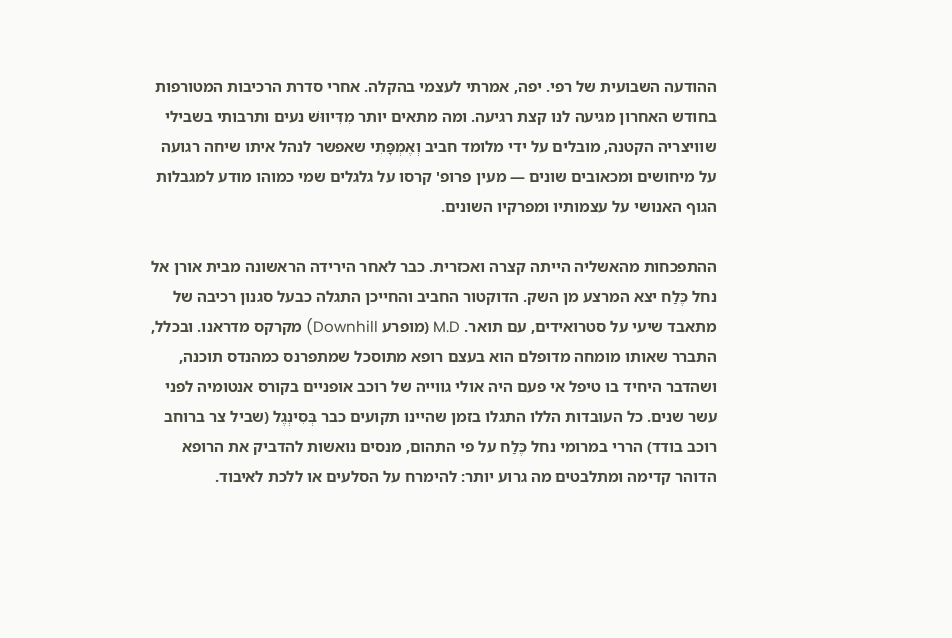ההודעה השבועית של רפי. יפה, אמרתי לעצמי בהקלה. אחרי סדרת הרכיבות המטורפות בחודש האחרון מגיעה לנו קצת רגיעה. ומה מתאים יותר מִדִּיווּשׁ נעים ותרבותי בשבילי שוויצריה הקטנה, מובלים על ידי מלומד חביב וְאֶמְפָּתִי שאפשר לנהל איתו שיחה רגועה על מיחושים ומכאובים שונים — מעין פרופ' קרסו על גלגלים שמי כמוהו מודע למגבלות הגוף האנושי על עצמותיו ומפרקיו השונים.

ההתפכחות מהאשליה הייתה קצרה ואכזרית. כבר לאחר הירידה הראשונה מבית אורן אל נחל כֶּלַח יצא המרצע מן השק. הדוקטור החביב והחייכן התגלה כבעל סגנון רכיבה של מתאבד שיעי על סטרואידים, עם תואר. M.D (מופרע Downhill) מקרקס מדראנו. ובכלל, התברר שאותו מומחה מדופלם הוא בעצם רופא מתוסכל שמתפרנס כמהנדס תוכנה, ושהדבר היחיד בו טיפל אי פעם היה אולי גווייה של רוכב אופניים בקורס אנטומיה לפני עשר שנים. כל העובדות הללו התגלו בזמן שהיינו תקועים כבר בְּסִינְגֶל (שביל צר ברוחב רוכב בודד) הררי במרומי נחל כֶּלַח על פי התהום, מנסים נואשות להדביק את הרופא הדוהר קדימה ומתלבטים מה גרוע יותר: להימרח על הסלעים או ללכת לאיבוד.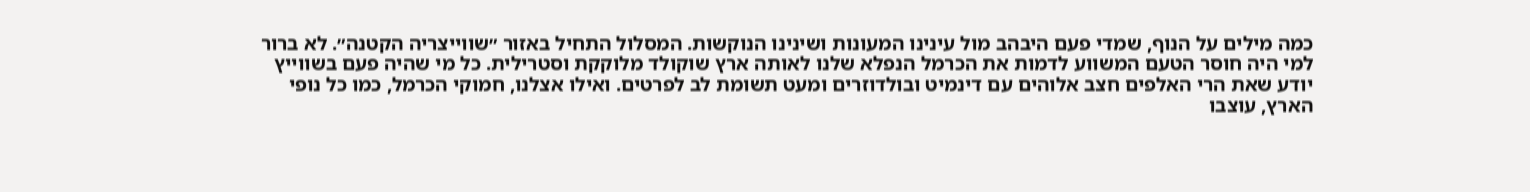כמה מילים על הנוף, שמדי פעם היבהב מול עינינו המעונות ושינינו הנוקשות. המסלול התחיל באזור ״שווייצריה הקטנה״. לא ברור למי היה חוסר הטעם המשווע לדמות את הכרמל הנפלא שלנו לאותה ארץ שוקולד מלוקקת וסטרילית. כל מי שהיה פעם בשווייץ יודע שאת הרי האלפים חצב אלוהים עם דינמיט ובולדוזרים ומעט תשומת לב לפרטים. ואילו אצלנו, חמוקי הכרמל, כמו כל נופי הארץ, עוצבו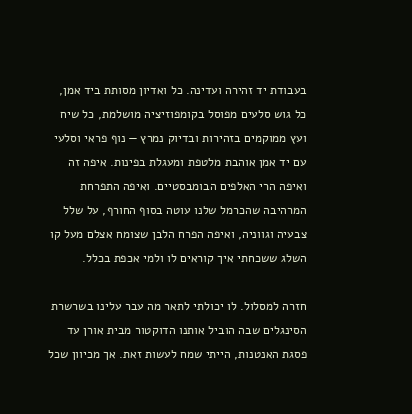בעבודת יד זהירה ועדינה. כל ואדיון מסותת ביד אמן, כל גוש סלעים מפוסל בקומפוזיציה מושלמת, כל שיח ועץ ממוקמים בזהירות ובדיוק נמרץ — נוף פראי וסלעי עם יד אמן אוהבת מלטפת ומעגלת בפינות. איפה זה ואיפה הרי האלפים הבומבסטיים. ואיפה התפרחת המרהיבה שהכרמל שלנו עוטה בסוף החורף, על שלל צבעיה וגווניה, ואיפה הפרח הלבן שצומח אצלם מעל קו השלג ששכחתי איך קוראים לו ולמי אכפת בכלל.

חזרה למסלול. לו יכולתי לתאר מה עבר עלינו בשרשרת הסינגלים שבה הוביל אותנו הדוקטור מבית אורן עד פסגת האנטנות, הייתי שמח לעשות זאת. אך מכיוון שכל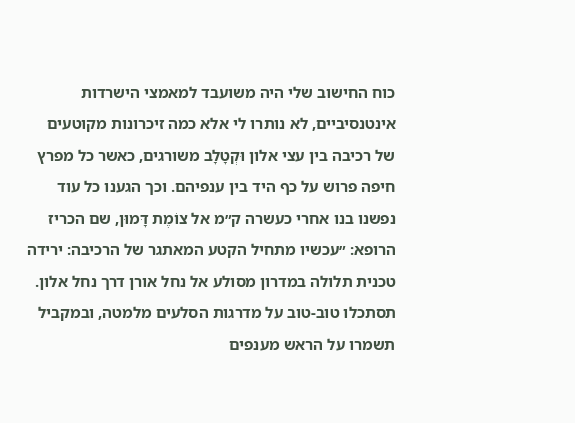כוח החישוב שלי היה משועבד למאמצי הישרדות אינטנסיביים, לא נותרו לי אלא כמה זיכרונות מקוטעים של רכיבה בין עצי אלון וּקְטָלָב משורגים, כאשר כל מפרץ חיפה פרוש על כף היד בין ענפיהם. וכך הגענו כל עוד נפשנו בנו אחרי כעשרה ק״מ אל צוֹמֶת דָּמוּן, שם הכריז הרופא: ״עכשיו מתחיל הקטע המאתגר של הרכיבה: ירידה טכנית תלולה במדרון מסולע אל נחל אורן דרך נחל אלון. תסתכלו טוב-טוב על מדרגות הסלעים מלמטה, ובמקביל תשמרו על הראש מענפים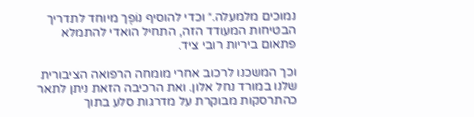נמוכים מלמעלה.״ וכדי להוסיף נוֹפֶך מיוחד לתדריך הבטיחות המעודד הזה, התחיל הואדי להתמלא פתאום ביריות רובי ציד.

וכך המשכנו לרכוב אחרי מומחה הרפואה הציבורית שלנו במורד נחל אלון. ואת הרכיבה הזאת ניתן לתאר כהתרסקות מבוקרת על מדרגות סלע בתוך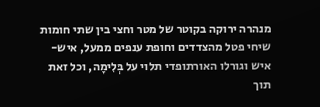מנהרה ירוקה בקוטר של מטר וחצי בין שתי חומות שיחי פטל מהצדדים וחופת ענפים ממעל, איש-איש וגורלו האורתופדי תלוי על בְּלִימָה, וכל זאת תוך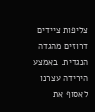צליפות ציידים דרוזים מהגדה הנגדית. באמצע הירידה עצרנו לאסוף את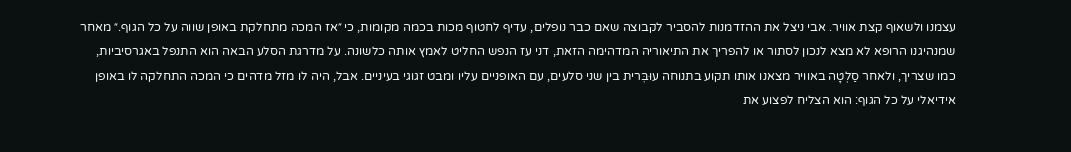עצמנו ולשאוף קצת אוויר. אבי ניצל את ההזדמנות להסביר לקבוצה שאם כבר נופלים, עדיף לחטוף מכות בכמה מקומות, כי ״אז המכה מתחלקת באופן שווה על כל הגוף.״ מאחר שמנהיגנו הרופא לא מצא לנכון לסתור או להפריך את התיאוריה המדהימה הזאת, דני עז הנפש החליט לאמץ אותה כלשונה. על מדרגת הסלע הבאה הוא התנפל באגרסיביות, כמו שצריך, ולאחר סַלְטָה באוויר מצאנו אותו תקוע בתנוחה עוּבׇּרית בין שני סלעים, עם האופניים עליו ומבט זגוגי בעיניים. אבל, היה לו מזל מדהים כי המכה התחלקה לו באופן אידיאלי על כל הגוף: הוא הצליח לפצוע את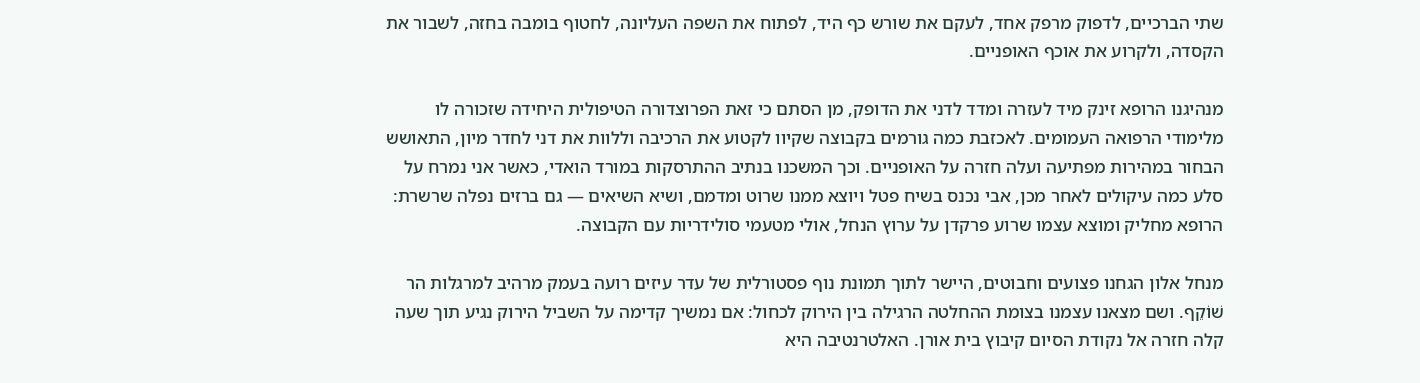שתי הברכיים, לדפוק מרפק אחד, לעקם את שורש כף היד, לפתוח את השפה העליונה, לחטוף בומבה בחזה, לשבור את הקסדה, ולקרוע את אוכף האופניים.

מנהיגנו הרופא זינק מיד לעזרה ומדד לדני את הדופק, מן הסתם כי זאת הפרוצדורה הטיפולית היחידה שזכורה לו מלימודי הרפואה העמומים. לאכזבת כמה גורמים בקבוצה שקיוו לקטוע את הרכיבה וללוות את דני לחדר מיון, התאושש הבחור במהירות מפתיעה ועלה חזרה על האופניים. וכך המשכנו בנתיב ההתרסקות במורד הואדי, כאשר אני נמרח על סלע כמה עיקולים לאחר מכן, אבי נכנס בשיח פטל ויוצא ממנו שרוט ומדמם, ושיא השיאים — גם ברזים נפלה שרשרת: הרופא מחליק ומוצא עצמו שרוע פרקדן על ערוץ הנחל, אולי מטעמי סולידריות עם הקבוצה.

מנחל אלון הגחנו פצועים וחבוטים, היישר לתוך תמונת נוף פסטורלית של עדר עיזים רועה בעמק מרהיב למרגלות הר שׁוֹקֵף. ושם מצאנו עצמנו בצומת ההחלטה הרגילה בין הירוק לכחול: אם נמשיך קדימה על השביל הירוק נגיע תוך שעה קלה חזרה אל נקודת הסיום קיבוץ בית אורן. האלטרנטיבה היא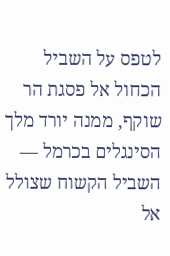לטפס על השביל הכחול אל פסגת הר שוקף, ממנה יורד מלך הסינגלים בכרמל — השביל הקשוח שצולל אל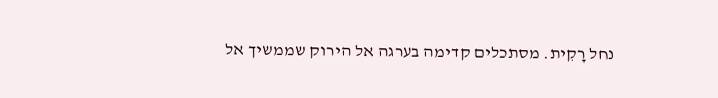נחל רׇקִית. מסתכלים קדימה בערגה אל הירוק שממשיך אל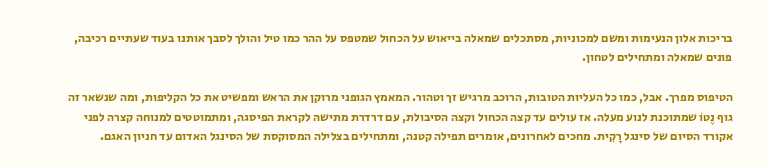בריכות אלון הנעימות ומשם למכוניות, מסתכלים שמאלה בייאוש על הכחול שמטפס על ההר כמו טיל והולך לסבך אותנו בעוד שעתיים רכיבה, פונים שמאלה ומתחילים לטחון.

הטיפוס מפרך. אבל, כמו כל העליות הטובות, הרוכב מרגיש זך וטהור. המאמץ הגופני מרוקן את הראש ומפשיט את כל הקליפות, ומה שנשאר זה גוף נֶטוֹ שמתוכנת לנוע מעלה. אז עולים עד קצה הכחול וקצה הסיבולת, עם דרדרת מתישה לקראת הפיסגה, ומתמוטטים למנוחה קצרה לפני אקורד הסיום של סינגל רׇקִית. מחכים לאחרונים, אומרים תפילה קטנה, ומתחילים בצלילה המסוקסת של הסינגל האדום עד חניון האגם.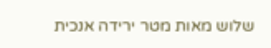שלוש מאות מטר ירידה אנכית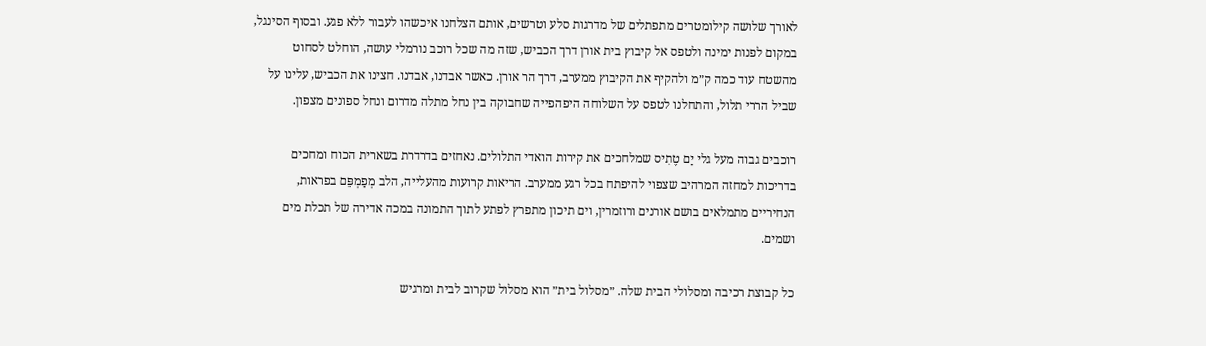לאורך שלושה קילומטרים מתפתלים של מדרגות סלע וטרשים, אותם הצלחנו איכשהו לעבור ללא פגע. ובסוף הסינגל, במקום לפנות ימינה ולטפס אל קיבוץ בית אורן דרך הכביש, שזה מה שכל רוכב נורמלי עושה, הוחלט לסחוט מהשטח עוד כמה ק״מ ולהקיף את הקיבוץ ממערב, דרך הר אורן. כאשר אבדנו, אבדנו. חצינו את הכביש, עלינו על שביל הררי תלול, והתחלנו לטפס על השלוחה היפהפייה שחבוקה בין נחל מתלה מדרום ונחל ספונים מצפון.

רוכבים גבוה מעל גלי יַם טֶתִיס שמלחכים את קירות הואדי התלולים. נאחזים בדרדרת בשארית הכוח ומחכים בדריכות למחזה המרהיב שצפוי להיפתח בכל רגע ממערב. הריאות קרועות מהעלייה, הלב מְפַמְפֵּם בפראות, הנחיריים מתמלאים בושם אורנים ורוזמרין, וים תיכון מתפרץ לפתע לתוך התמונה במכה אדירה של תכלת מים ושמים.

כל קבוצת רכיבה ומסלולי הבית שלה. ״מסלול בית״ הוא מסלול שקרוב לבית ומרגיש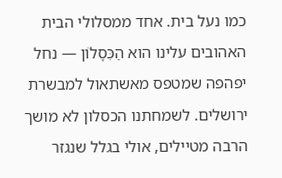כמו נעל בית. אחד ממסלולי הבית האהובים עלינו הוא הַכִּסָלוֹן — נחל יפהפה שמטפס מאשתאול למבשרת ירושלים. לשמחתנו הכסלון לא מושך הרבה מטיילים, אולי בגלל שנגזר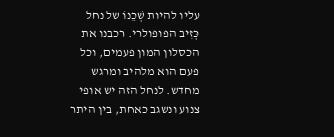עליו להיות שְׁכֵנוֹ של נחל כְּזִיב הפופולרי. רכבנו את הכסלון המון פעמים, וכל פעם הוא מלהיב ומרגש מחדש. לנחל הזה יש אופי צנוע ונשגב כאחת, בין היתר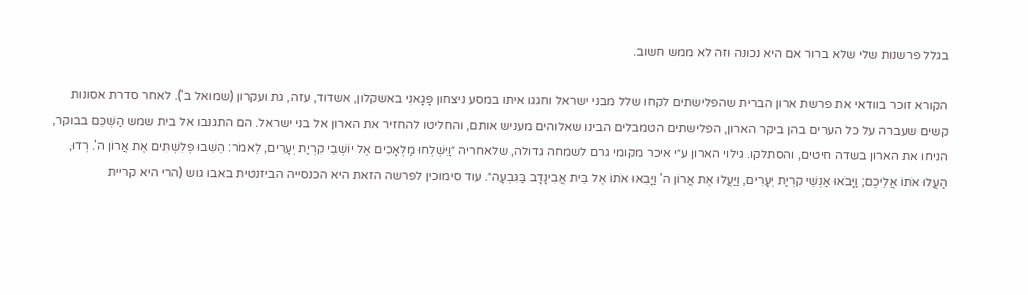בגלל פרשנות שלי שלא ברור אם היא נכונה וזה לא ממש חשוב.

הקורא זוכר בוודאי את פרשת ארון הברית שהפלישתים לקחו שלל מבני ישראל וחגגו איתו במסע ניצחון פָּגָאנִי באשקלון, אשדוד, עזה, גת ועקרון (שמואל ב'). לאחר סדרת אסונות קשים שעברה על כל הערים בהן ביקר הארון, הפלישתים הטמבלים הבינו שאלוהים מעניש אותם, והחליטו להחזיר את הארון אל בני ישראל. הם התגנבו אל בית שמש הַשְׁכֵּם בבוקר, הניחו את הארון בשדה חיטים, והסתלקו. גילוי הארון ע״י איכר מקומי גרם לשמחה גדולה, שלאחריה ״וַיִּשְׁלְחוּ מַלְאָכִים אֶל יוֹשְׁבֵי קִרְיַת יְעָרִים, לֵאמֹר: הֵשִׁבוּ פְלִשְׁתִּים אֶת אֲרוֹן ה'. רְדוּ, הַעֲלוּ אֹתוֹ אֲלֵיכֶם; וַיָּבֹאוּ אַנְשֵׁי קִרְיַת יְעָרִים, וַיַּעֲלוּ אֶת אֲרוֹן ה' וַיָּבִאוּ אֹתוֹ אֶל בֵּית אֲבִינָדָב בַּגִּבְעָה״. עוד סימוכין לפרשה הזאת היא הכנסייה הביזנטית באבו גוש (הרי היא קריית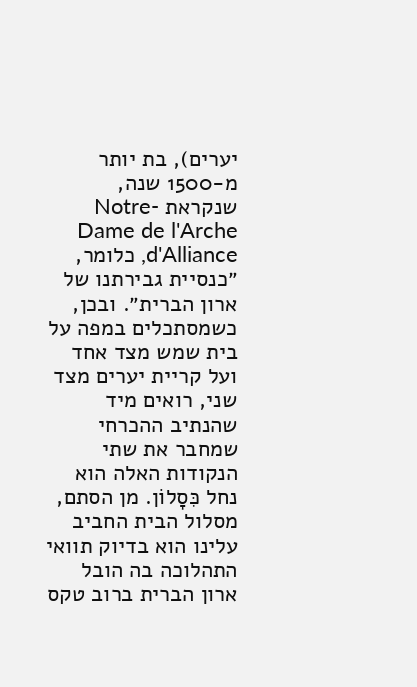יערים), בת יותר מ-1500 שנה, שנקראת Notre-Dame de l'Arche d'Alliance, כלומר, ״כנסיית גבירתנו של ארון הברית״. ובכן, כשמסתכלים במפה על בית שמש מצד אחד ועל קריית יערים מצד שני, רואים מיד שהנתיב ההכרחי שמחבר את שתי הנקודות האלה הוא נחל כִּסָלוֹן. מן הסתם, מסלול הבית החביב עלינו הוא בדיוק תוואי התהלוכה בה הובל ארון הברית ברוב טקס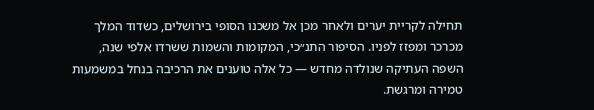תחילה לקריית יערים ולאחר מכן אל משכנו הסופי בירושלים, כשדוד המלך מכרכר ומפזז לפניו. הסיפור התנ״כי, המקומות והשמות ששרדו אלפי שנה, השפה העתיקה שנולדה מחדש — כל אלה טוענים את הרכיבה בנחל במשמעות טמירה ומרגשת.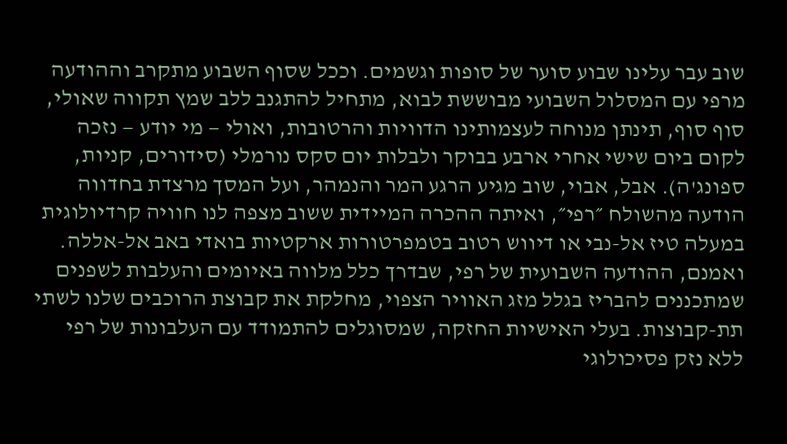שוב עבר עלינו שבוע סוער של סופות וגשמים. וככל שסוף השבוע מתקרב וההודעה מרפי עם המסלול השבועי מבוששת לבוא, מתחיל להתגנב ללב שמץ תקווה שאולי, סוף סוף, תינתן מנוחה לעצמותינו הדוויות והרטובות, ואולי — מי יודע — נזכה לקום ביום שישי אחרי ארבע בבוקר ולבלות יום סקס נורמלי (סידורים, קניות, ספונג'ה). אבל, אבוי, שוב מגיע הרגע המר והנמהר, ועל המסך מרצדת בחדווה הודעה מהשולח ״רפי״, ואיתה ההכרה המיידית ששוב מצפה לנו חוויה קרדיולוגית במעלה טיז אל-נבי או דיווש רטוב בטמפרטורות ארקטיות בואדי באב אל-אללה. ואמנם, ההודעה השבועית של רפי, שבדרך כלל מלווה באיומים והעלבות לשפנים שמתכננים להבריז בגלל מזג האוויר הצפוי, מחלקת את קבוצת הרוכבים שלנו לשתי תת-קבוצות. בעלי האישיות החזקה, שמסוגלים להתמודד עם העלבונות של רפי ללא נזק פסיכולוגי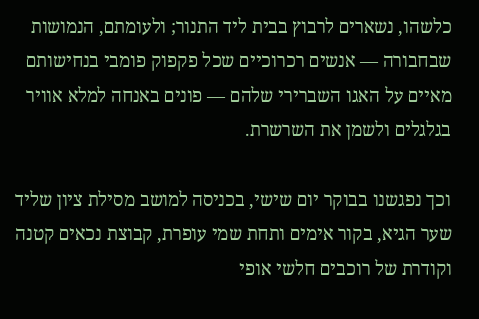כלשהו, נשארים לרבוץ בבית ליד התנור; ולעומתם, הנמושות שבחבורה — אנשים רכרוכיים שכל פקפוק פומבי בנחישותם מאיים על האגו השברירי שלהם — פונים באנחה למלא אוויר בגלגלים ולשמן את השרשרת.

וכך נפגשנו בבוקר יום שישי, בכניסה למושב מסילת ציון שליד שער הגיא, בקור אימים ותחת שמי עופרת, קבוצת נכאים קטנה וקודרת של רוכבים חלשי אופי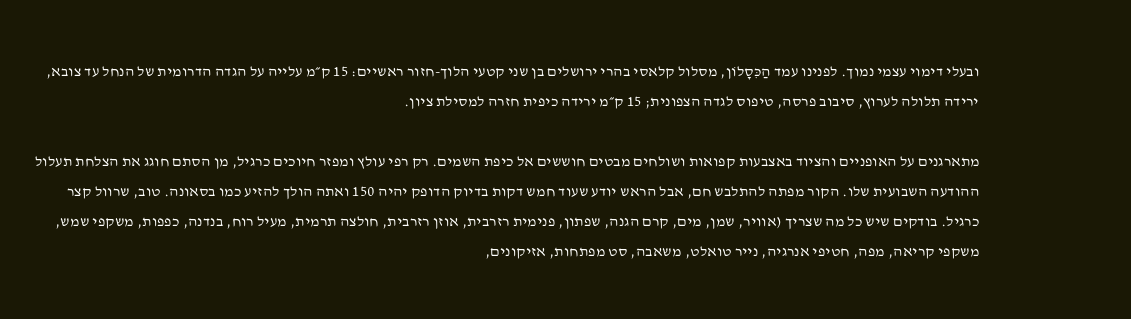ובעלי דימוי עצמי נמוך. לפנינו עמד הַכִּסָלוֹן, מסלול קלאסי בהרי ירושלים בן שני קטעי הלוך-חזור ראשיים: 15 ק״מ עלייה על הגדה הדרומית של הנחל עד צובא, ירידה תלולה לערוץ, סיבוב פרסה, טיפוס לגדה הצפונית; 15 ק״מ ירידה כיפית חזרה למסילת ציון.

מתארגנים על האופניים והציוד באצבעות קפואות ושולחים מבטים חוששים אל כיפת השמים. רק רפי עולץ ומפזר חיוכים כרגיל, מן הסתם חוגג את הצלחת תעלול ההודעה השבועית שלו. הקור מפתה להתלבש חם, אבל הראש יודע שעוד חמש דקות בדיוק הדופק יהיה 150 ואתה הולך להזיע כמו בסאונה. טוב, שרוול קצר כרגיל. בודקים שיש כל מה שצריך (אוויר, שמן, מים, קרם הגנה, שפתון, פנימית רזרבית, אוזן רזרבית, חולצה תרמית, מעיל רוח, בנדנה, כפפות, משקפי שמש, משקפי קריאה, מפה, חטיפי אנרגיה, נייר טואלט, משאבה, סט מפתחות, אזיקונים,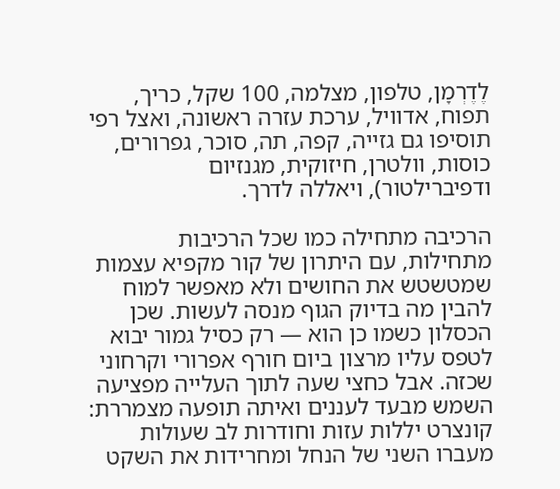לֶדֶרְמָן, טלפון, מצלמה, 100 שקל, כריך, תפוח, אדוויל, ערכת עזרה ראשונה, ואצל רפי תוסיפו גם גזייה, קפה, תה, סוכר, גפרורים, כוסות, וולטרן, חיזוקית, מגנזיום ודפיברילטור), ויאללה לדרך.

הרכיבה מתחילה כמו שכל הרכיבות מתחילות, עם היתרון של קור מקפיא עצמות שמטשטש את החושים ולא מאפשר למוח להבין מה בדיוק הגוף מנסה לעשות. שכן הכסלון כשמו כן הוא — רק כסיל גמור יבוא לטפס עליו מרצון ביום חורף אפרורי וקרחוני שכזה. אבל כחצי שעה לתוך העלייה מפציעה השמש מבעד לעננים ואיתה תופעה מצמררת: קונצרט יללות עזות וחודרות לב שעולות מעברו השני של הנחל ומחרידות את השקט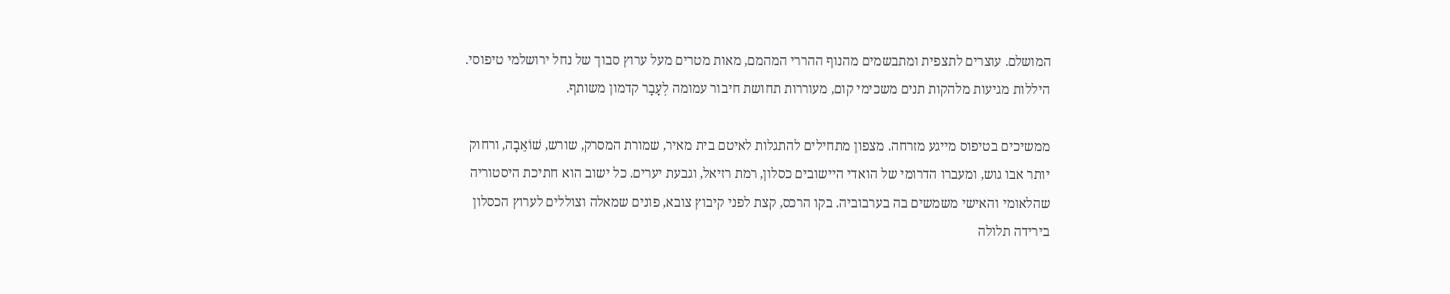המושלם. עוצרים לתצפית ומתבשמים מהנוף ההררי המהמם, מאות מטרים מעל ערוץ סבוך של נחל ירושלמי טיפוסי. היללות מגיעות מלהקות תנים משכימי קום, מעוררות תחושת חיבור עמומה לְעָבָר קדמון משותף.

ממשיכים בטיפוס מייגע מזרחה. מצפון מתחילים להתגלות לאיטם בית מאיר, שמורת המסרק, שורש, שׁוֹאֵבָה, ורחוק יותר אבו גוש, ומעברו הדרומי של הואדי היישובים כסלון, רמת רזיאל, וגבעת יערים. כל ישוב הוא חתיכת היסטוריה שהלאומי והאישי משמשים בה בערבוביה. בקו הרכס, קצת לפני קיבוץ צובא, פונים שמאלה וצוללים לערוץ הכסלון בירידה תלולה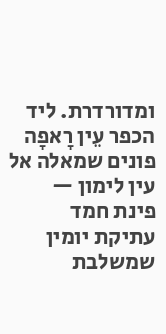ומדורדרת. ליד הכפר עֵין רָאפָה פונים שמאלה אל עין לימון — פינת חמד עתיקת יומין שמשלבת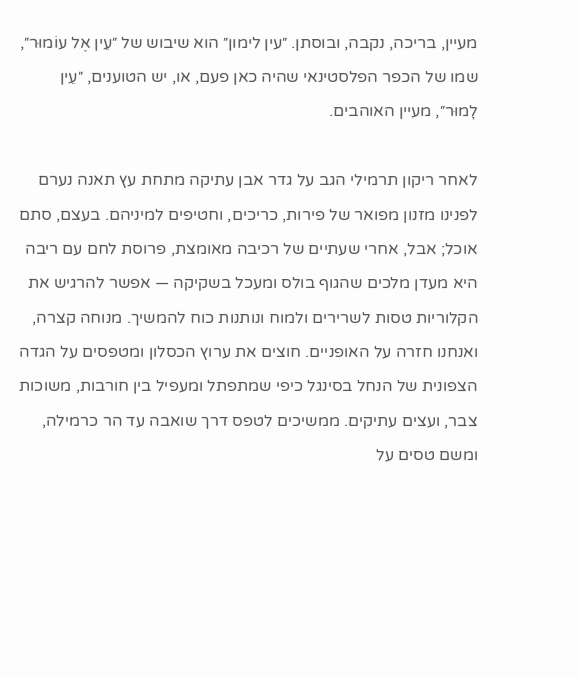מעיין, בריכה, נקבה, ובוסתן. ״עין לימון״ הוא שיבוש של ״עֵין אֶל עוֹמוּר״, שמו של הכפר הפלסטינאי שהיה כאן פעם, או, יש הטוענים, ״עֵין לׇמוּר״, מעיין האוהבים.

לאחר ריקון תרמילי הגב על גדר אבן עתיקה מתחת עץ תאנה נערם לפנינו מזנון מפואר של פירות, כריכים, וחטיפים למיניהם. בעצם, סתם אוכל; אבל, אחרי שעתיים של רכיבה מאומצת, פרוסת לחם עם ריבה היא מעדן מלכים שהגוף בולס ומעכל בשקיקה — אפשר להרגיש את הקלוריות טסות לשרירים ולמוח ונותנות כוח להמשיך. מנוחה קצרה, ואנחנו חזרה על האופניים. חוצים את ערוץ הכסלון ומטפסים על הגדה הצפונית של הנחל בסינגל כיפי שמתפתל ומעפיל בין חורבות, משוכות צבר, ועצים עתיקים. ממשיכים לטפס דרך שואבה עד הר כרמילה, ומשם טסים על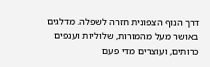דרך הנוף הצפונית חזרה לשפלה. מדלגים באושר מעל מהמורות, שלוליות וענפים כרותים, ועוצרים מדי פעם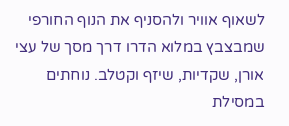לשאוף אוויר ולהסניף את הנוף החורפי שמבצבץ במלוא הדרו דרך מסך של עצי אורן, שקדיות, שיזף וקטלב. נוחתים במסילת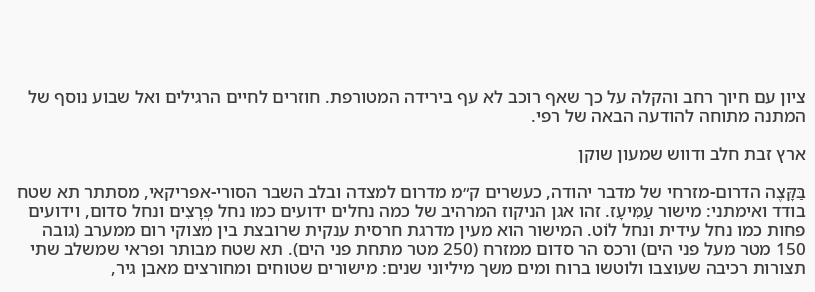ציון עם חיוך רחב והקלה על כך שאף רוכב לא עף בירידה המטורפת. חוזרים לחיים הרגילים ואל שבוע נוסף של המתנה מתוחה להודעה הבאה של רפי.

ארץ זבת חלב ודווש שמעון שוקן

בַּקָּצֶה הדרום-מזרחי של מדבר יהודה, כעשרים ק״מ מדרום למצדה ובלב השבר הסורי-אפריקאי, מסתתר תא שטח בודד ואימתני: מישור עַמִּיעָז. זהו אגן הניקוז המרהיב של כמה נחלים ידועים כמו נחל פְּרָצִים ונחל סדום, וידועים פחות כמו נחל עידית ונחל לוֹט. המישור הוא מעין מדרגת חרסית ענקית שרובצת בין מצוקי רום ממערב (גובה 150 מטר מעל פני הים) ורכס הר סדום ממזרח (250 מטר מתחת פני הים). תא שטח מבותר ופראי שמשלב שתי תצורות רכיבה שעוצבו ולוטשו ברוח ומים משך מיליוני שנים: מישורים שטוחים ומחורצים מאבן גיר,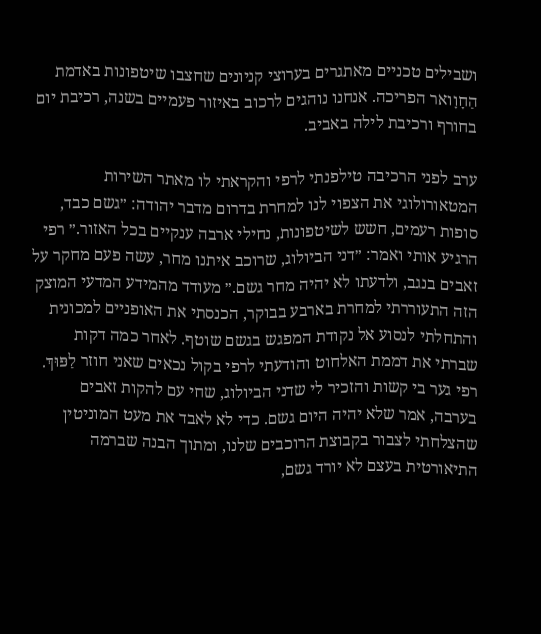ושבילים טכניים מאתגרים בערוצי קניונים שחצבו שיטפונות באדמת הַחָוָואר הפריכה. אנחנו נוהגים לרכוב באיזור פעמיים בשנה, רכיבת יום בחורף ורכיבת לילה באביב.

ערב לפני הרכיבה טילפנתי לרפי והקראתי לו מאתר השירות המטאורולוגי את הצפוי לנו למחרת בדרום מדבר יהודה: ״גשם כבד, סופות רעמים, חשש לשיטפונות, נחילי ארבה ענקיים בכל האזור.״ רפי הרגיע אותי ואמר: ״דני הביולוג, שרוכב איתנו מחר, עשה פעם מחקר על זאבים בנגב, ולדעתו לא יהיה מחר גשם.״ מעודד מהמידע המדעי המוצק הזה התעוררתי למחרת בארבע בבוקר, הכנסתי את האופניים למכונית והתחלתי לנסוע אל נקודת המפגש בגשם שוטף. לאחר כמה דקות שברתי את דממת האלחוט והודעתי לרפי בקול נכאים שאני חוזר לַפּוּךְ. רפי גער בי קשות והזכיר לי שדני הביולוג, שחי עם להקות זאבים בערבה, אמר שלא יהיה היום גשם. כדי לא לאבד את מעט המוניטין שהצלחתי לצבור בקבוצת הרוכבים שלנו, ומתוך הבנה שברמה התיאורטית בעצם לא יורד גשם,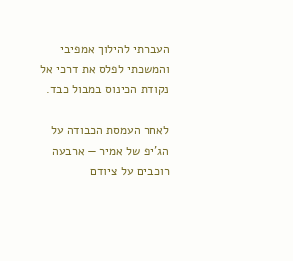העברתי להילוך אמפיבי והמשכתי לפלס את דרכי אל נקודת הכינוס במבול כבד.

לאחר העמסת הכבודה על הג'יפ של אמיר — ארבעה רוכבים על ציודם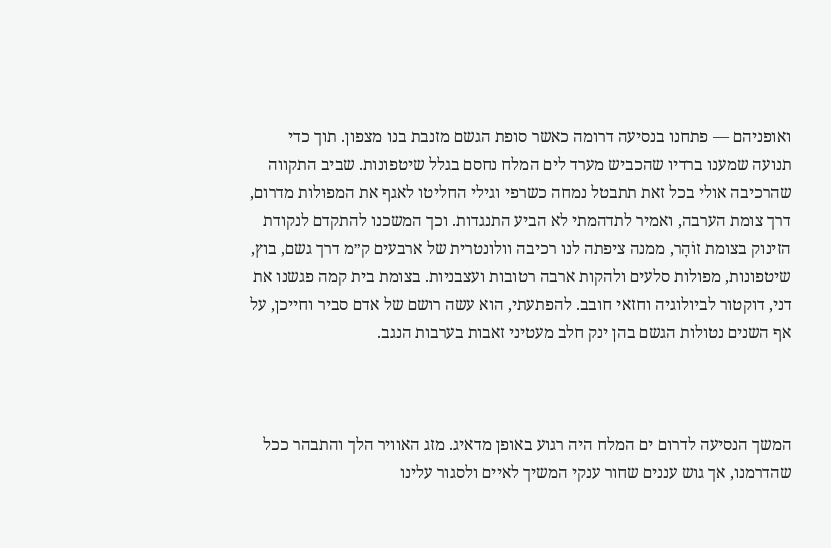ואופניהם — פתחנו בנסיעה דרומה כאשר סופת הגשם מזנבת בנו מצפון. תוך כדי תנועה שמענו ברדיו שהכביש מערד לים המלח נחסם בגלל שיטפונות. שביב התקווה שהרכיבה אולי בכל זאת תתבטל נמחה כשרפי וגילי החליטו לאגף את המפולות מדרום, דרך צומת הערבה, ואמיר לתדהמתי לא הביע התנגדות. וכך המשכנו להתקדם לנקודת הזינוק בצומת זוֹהׇר, ממנה ציפתה לנו רכיבה וולונטרית של ארבעים ק״מ דרך גשם, בוץ, שיטפונות, מפולות סלעים ולהקות ארבה רטובות ועצבניות. בצומת בית קמה פגשנו את דני, דוקטור לביולוגיה וחזאי חובב. להפתעתי, הוא עשה רושם של אדם סביר וחייכן, על אף השנים נטולות הגשם בהן ינק חלב מעטיני זאבות בערבות הנגב.



המשך הנסיעה לדרום ים המלח היה רגוע באופן מדאיג. מזג האוויר הלך והתבהר ככל שהדרמנו, אך גוש עננים שחור ענקי המשיך לאיים ולסגור עלינו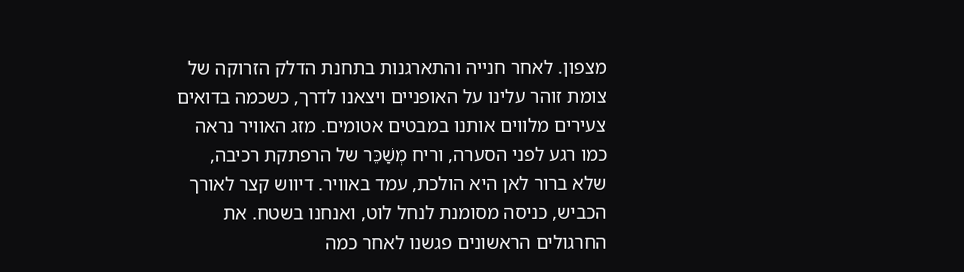מצפון. לאחר חנייה והתארגנות בתחנת הדלק הזרוקה של צומת זוהר עלינו על האופניים ויצאנו לדרך, כשכמה בדואים צעירים מלווים אותנו במבטים אטומים. מזג האוויר נראה כמו רגע לפני הסערה, וריח מְשַׁכֵּר של הרפתקת רכיבה, שלא ברור לאן היא הולכת, עמד באוויר. דיווש קצר לאורך הכביש, כניסה מסומנת לנחל לוט, ואנחנו בשטח. את החרגולים הראשונים פגשנו לאחר כמה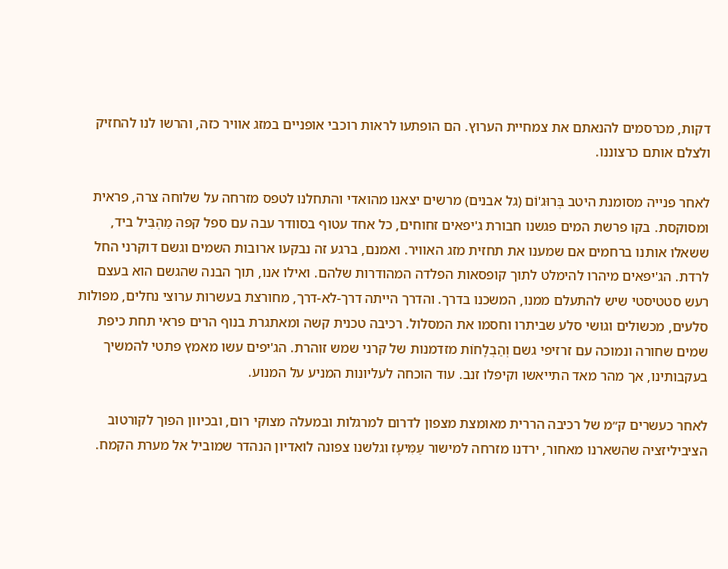דקות, מכרסמים להנאתם את צמחיית הערוץ. הם הופתעו לראות רוכבי אופניים במזג אוויר כזה, והרשו לנו להחזיק ולצלם אותם כרצוננו.

לאחר פנייה מסומנת היטב בְּרוּג'וֹם (גל אבנים) מרשים יצאנו מהואדי והתחלנו לטפס מזרחה על שלוחה צרה, פראית ומסוקסת. בקו פרשת המים פגשנו חבורת ג'יפאים זחוחים, כל אחד עטוף בסוודר עבה עם ספל קפה מַהְבִּיל ביד, ששאלו אותנו ברחמים אם שמענו את תחזית מזג האוויר. ואמנם, ברגע זה נבקעו ארובות השמים וגשם דוקרני החל לרדת. הג'יפאים מיהרו להימלט לתוך קופסאות הפלדה המהודרות שלהם. ואילו אנו, תוך הבנה שהגשם הוא בעצם רעש סטטיסטי שיש להתעלם ממנו, המשכנו בדרך. והדרך הייתה דרך-לא-דרך, מחורצת בעשרות ערוצי נחלים, מפולות סלעים, מכשולים וגושי סלע שביתרו וחסמו את המסלול. רכיבה טכנית קשה ומאתגרת בנוף הרים פראי תחת כיפת שמים שחורה ונמוכה עם זרזיפי גשם וְהַבְלָחוֹת מזדמנות של קרני שמש זוהרת. הג'יפים עשו מאמץ פתטי להמשיך בעקבותינו, אך מהר מאד התייאשו וקיפלו זנב. עוד הוכחה לעליונות המניע על המנוע.

לאחר כעשרים ק״מ של רכיבה הררית מאומצת מצפון לדרום למרגלות ובמעלה מצוקי רום, ובכיוון הפוך לקורטוב הציביליזציה שהשארנו מאחור, ירדנו מזרחה למישור עַמִּיעָז וגלשנו צפונה לואדיון הנהדר שמוביל אל מערת הקמח.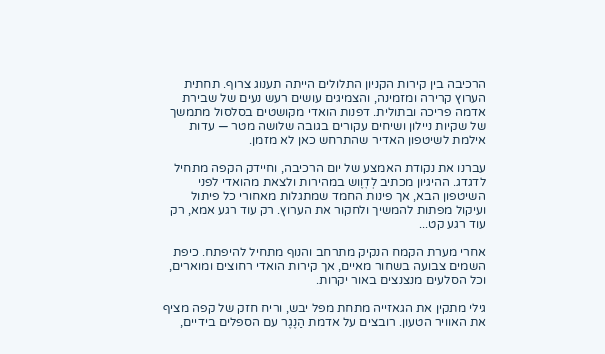הרכיבה בין קירות הקניון התלולים הייתה תענוג צרוף. תחתית הערוץ קרירה ומזמינה, והצמיגים עושים רעש נעים של שבירת אדמה פריכה ובתולית. דפנות הואדי מקושטים בסלסול מתמשך של שקיות ניילון ושיחים עקורים בגובה שלושה מטר — עדות אילמת לשיטפון האדיר שהתרחש כאן לא מזמן.

עברנו את נקודת האמצע של יום הרכיבה, וחיידק הקפה מתחיל לדגדג. ההיגיון מכתיב לְדׇוֶוש במהירות ולצאת מהואדי לפני השיטפון הבא, אך פינות החמד שמתגלות מאחורי כל פיתול ועיקול מפתות להמשיך ולחקור את הערוץ. רק עוד רגע אמא, רק עוד רגע קט...

אחרי מערת הקמח הנקיק מתרחב והנוף מתחיל להיפתח. כיפת השמים צבועה בשחור מאיים, אך קירות הואדי רחוצים ומוארים, וכל הסלעים מנצנצים באור יקרות.

גילי מתקין את הגאזייה מתחת מפל יבש, וריח חזק של קפה מציף את האוויר הטעון. רובצים על אדמת הַנֶגֶר עם הספלים בידיים,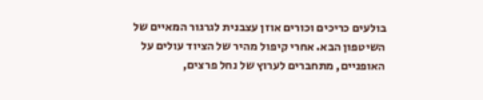בולעים כריכים וכורים אוזן עצבנית לגרגור המאיים של השיטפון הבא. אחרי קיפול מהיר של הציוד עולים על האופניים, מתחברים לערוץ של נחל פרצים,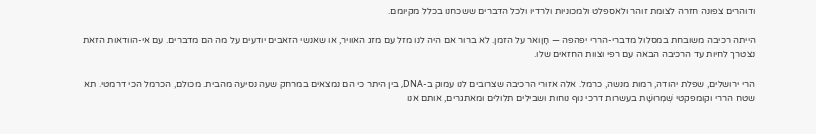ודוהרים צפונה חזרה לצומת זוהר ולאספלט ולמכוניות ולרדיו ולכל הדברים ששכחנו בכלל מקיומם.

הייתה רכיבה משובחת במסלול מדברי-הררי יפהפה — חָוָואר על הזמן. לא ברור אם היה לנו מזל עם מזג האוויר, או שאנשי הזאבים יודעים על מה הם מדברים. עם אי-הוודאות הזאת נצטרך לחיות עד הרכיבה הבאה עם רפי וצוות החזאים שלו.

הרי ירושלים, שפלת יהודה, רמות מנשה, כרמל. אלה אזורי הרכיבה שצרובים לנו עמוק ב-DNA, בין היתר כי הם נמצאים במרחק שעה נסיעה מהבית. מכולם, הכרמל הכי דרמטי. תא שטח הררי וקומפקטי שְׁמְרוּשָׁת בעשרות דרכי נוף נוחות ושבילים תלולים ומאתגרים, אותם אנו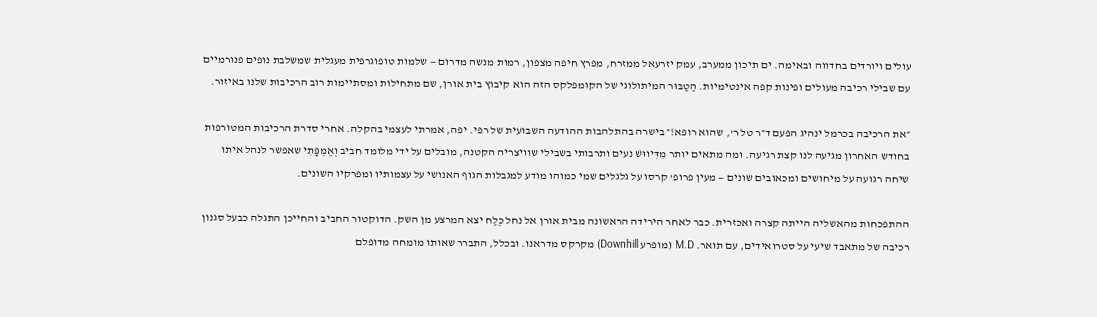עולים ויורדים בחדווה ובאימה. ים תיכון ממערב, עמק יזרעאל ממזרח, מפרץ חיפה מצפון, רמות מנשה מדרום — שלמות טופוגרפית מעגלית שמשלבת נופים פנורמיים עם שבילי רכיבה מעולים ופינות קפה אינטימיות. הַטַבּוּר המיתולוגי של הקומפלקס הזה הוא קיבוץ בית אורן, שם מתחילות ומסתיימות רוב הרכיבות שלנו באיזור.

״את הרכיבה בכרמל ינהיג הפעם ד״ר טל ר', שהוא רופא!״ בישרה בהתלהבות ההודעה השבועית של רפי. יפה, אמרתי לעצמי בהקלה. אחרי סדרת הרכיבות המטורפות בחודש האחרון מגיעה לנו קצת רגיעה. ומה מתאים יותר מִדִּיווּשׁ נעים ותרבותי בשבילי שוויצריה הקטנה, מובלים על ידי מלומד חביב וְאֶמְפָּתִי שאפשר לנהל איתו שיחה רגועה על מיחושים ומכאובים שונים — מעין פרופ' קרסו על גלגלים שמי כמוהו מודע למגבלות הגוף האנושי על עצמותיו ומפרקיו השונים.

ההתפכחות מהאשליה הייתה קצרה ואכזרית. כבר לאחר הירידה הראשונה מבית אורן אל נחל כֶּלַח יצא המרצע מן השק. הדוקטור החביב והחייכן התגלה כבעל סגנון רכיבה של מתאבד שיעי על סטרואידים, עם תואר. M.D (מופרע Downhill) מקרקס מדראנו. ובכלל, התברר שאותו מומחה מדופלם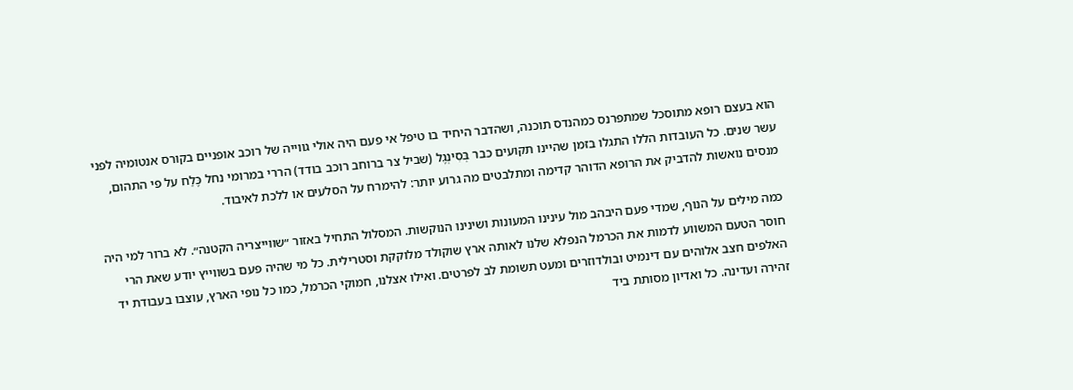הוא בעצם רופא מתוסכל שמתפרנס כמהנדס תוכנה, ושהדבר היחיד בו טיפל אי פעם היה אולי גווייה של רוכב אופניים בקורס אנטומיה לפני עשר שנים. כל העובדות הללו התגלו בזמן שהיינו תקועים כבר בְּסִינְגֶל (שביל צר ברוחב רוכב בודד) הררי במרומי נחל כֶּלַח על פי התהום, מנסים נואשות להדביק את הרופא הדוהר קדימה ומתלבטים מה גרוע יותר: להימרח על הסלעים או ללכת לאיבוד.

כמה מילים על הנוף, שמדי פעם היבהב מול עינינו המעונות ושינינו הנוקשות. המסלול התחיל באזור ״שווייצריה הקטנה״. לא ברור למי היה חוסר הטעם המשווע לדמות את הכרמל הנפלא שלנו לאותה ארץ שוקולד מלוקקת וסטרילית. כל מי שהיה פעם בשווייץ יודע שאת הרי האלפים חצב אלוהים עם דינמיט ובולדוזרים ומעט תשומת לב לפרטים. ואילו אצלנו, חמוקי הכרמל, כמו כל נופי הארץ, עוצבו בעבודת יד זהירה ועדינה. כל ואדיון מסותת ביד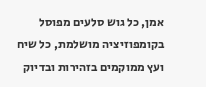אמן, כל גוש סלעים מפוסל בקומפוזיציה מושלמת, כל שיח ועץ ממוקמים בזהירות ובדיוק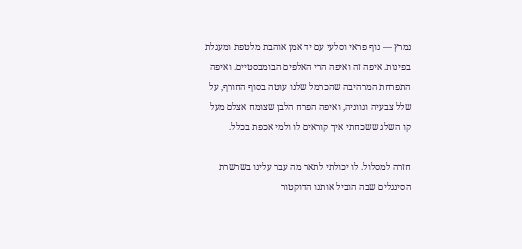נמרץ — נוף פראי וסלעי עם יד אמן אוהבת מלטפת ומעגלת בפינות. איפה זה ואיפה הרי האלפים הבומבסטיים. ואיפה התפרחת המרהיבה שהכרמל שלנו עוטה בסוף החורף, על שלל צבעיה וגווניה, ואיפה הפרח הלבן שצומח אצלם מעל קו השלג ששכחתי איך קוראים לו ולמי אכפת בכלל.

חזרה למסלול. לו יכולתי לתאר מה עבר עלינו בשרשרת הסינגלים שבה הוביל אותנו הדוקטור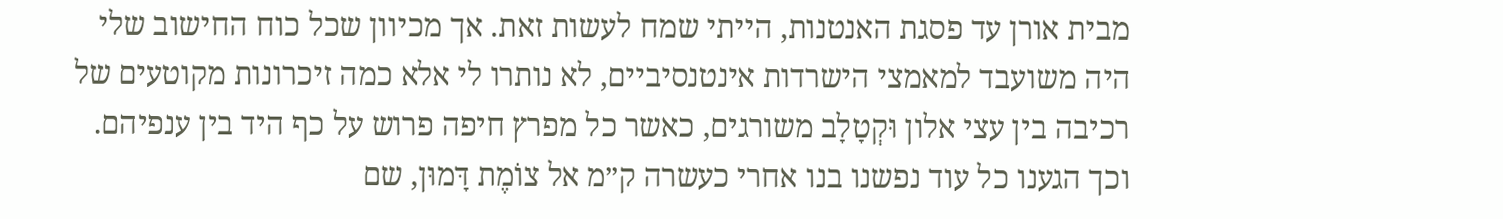מבית אורן עד פסגת האנטנות, הייתי שמח לעשות זאת. אך מכיוון שכל כוח החישוב שלי היה משועבד למאמצי הישרדות אינטנסיביים, לא נותרו לי אלא כמה זיכרונות מקוטעים של רכיבה בין עצי אלון וּקְטָלָב משורגים, כאשר כל מפרץ חיפה פרוש על כף היד בין ענפיהם. וכך הגענו כל עוד נפשנו בנו אחרי כעשרה ק״מ אל צוֹמֶת דָּמוּן, שם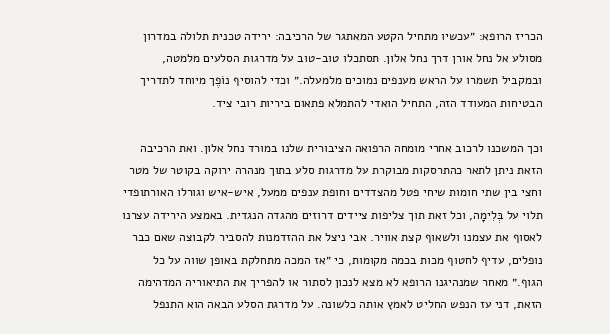הכריז הרופא: ״עכשיו מתחיל הקטע המאתגר של הרכיבה: ירידה טכנית תלולה במדרון מסולע אל נחל אורן דרך נחל אלון. תסתכלו טוב-טוב על מדרגות הסלעים מלמטה, ובמקביל תשמרו על הראש מענפים נמוכים מלמעלה.״ וכדי להוסיף נוֹפֶך מיוחד לתדריך הבטיחות המעודד הזה, התחיל הואדי להתמלא פתאום ביריות רובי ציד.

וכך המשכנו לרכוב אחרי מומחה הרפואה הציבורית שלנו במורד נחל אלון. ואת הרכיבה הזאת ניתן לתאר כהתרסקות מבוקרת על מדרגות סלע בתוך מנהרה ירוקה בקוטר של מטר וחצי בין שתי חומות שיחי פטל מהצדדים וחופת ענפים ממעל, איש-איש וגורלו האורתופדי תלוי על בְּלִימָה, וכל זאת תוך צליפות ציידים דרוזים מהגדה הנגדית. באמצע הירידה עצרנו לאסוף את עצמנו ולשאוף קצת אוויר. אבי ניצל את ההזדמנות להסביר לקבוצה שאם כבר נופלים, עדיף לחטוף מכות בכמה מקומות, כי ״אז המכה מתחלקת באופן שווה על כל הגוף.״ מאחר שמנהיגנו הרופא לא מצא לנכון לסתור או להפריך את התיאוריה המדהימה הזאת, דני עז הנפש החליט לאמץ אותה כלשונה. על מדרגת הסלע הבאה הוא התנפל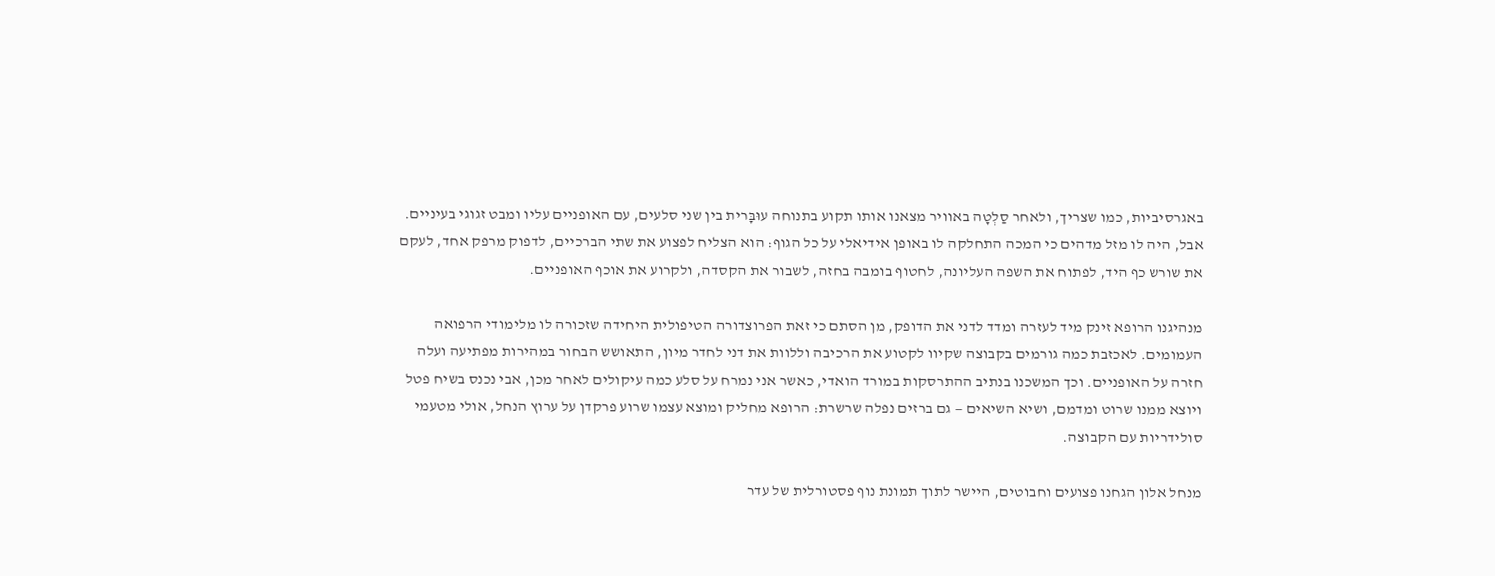באגרסיביות, כמו שצריך, ולאחר סַלְטָה באוויר מצאנו אותו תקוע בתנוחה עוּבׇּרית בין שני סלעים, עם האופניים עליו ומבט זגוגי בעיניים. אבל, היה לו מזל מדהים כי המכה התחלקה לו באופן אידיאלי על כל הגוף: הוא הצליח לפצוע את שתי הברכיים, לדפוק מרפק אחד, לעקם את שורש כף היד, לפתוח את השפה העליונה, לחטוף בומבה בחזה, לשבור את הקסדה, ולקרוע את אוכף האופניים.

מנהיגנו הרופא זינק מיד לעזרה ומדד לדני את הדופק, מן הסתם כי זאת הפרוצדורה הטיפולית היחידה שזכורה לו מלימודי הרפואה העמומים. לאכזבת כמה גורמים בקבוצה שקיוו לקטוע את הרכיבה וללוות את דני לחדר מיון, התאושש הבחור במהירות מפתיעה ועלה חזרה על האופניים. וכך המשכנו בנתיב ההתרסקות במורד הואדי, כאשר אני נמרח על סלע כמה עיקולים לאחר מכן, אבי נכנס בשיח פטל ויוצא ממנו שרוט ומדמם, ושיא השיאים — גם ברזים נפלה שרשרת: הרופא מחליק ומוצא עצמו שרוע פרקדן על ערוץ הנחל, אולי מטעמי סולידריות עם הקבוצה.

מנחל אלון הגחנו פצועים וחבוטים, היישר לתוך תמונת נוף פסטורלית של עדר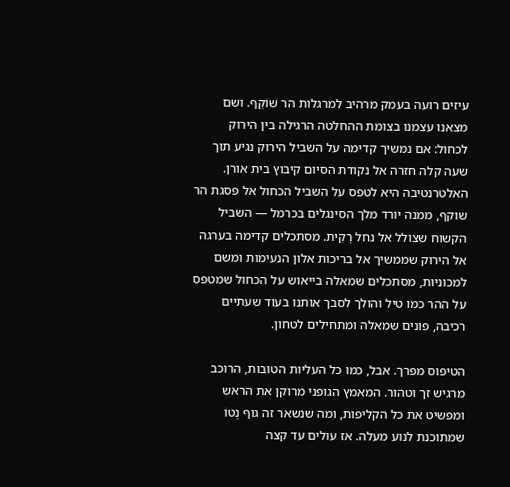עיזים רועה בעמק מרהיב למרגלות הר שׁוֹקֵף. ושם מצאנו עצמנו בצומת ההחלטה הרגילה בין הירוק לכחול: אם נמשיך קדימה על השביל הירוק נגיע תוך שעה קלה חזרה אל נקודת הסיום קיבוץ בית אורן. האלטרנטיבה היא לטפס על השביל הכחול אל פסגת הר שוקף, ממנה יורד מלך הסינגלים בכרמל — השביל הקשוח שצולל אל נחל רׇקִית. מסתכלים קדימה בערגה אל הירוק שממשיך אל בריכות אלון הנעימות ומשם למכוניות, מסתכלים שמאלה בייאוש על הכחול שמטפס על ההר כמו טיל והולך לסבך אותנו בעוד שעתיים רכיבה, פונים שמאלה ומתחילים לטחון.

הטיפוס מפרך. אבל, כמו כל העליות הטובות, הרוכב מרגיש זך וטהור. המאמץ הגופני מרוקן את הראש ומפשיט את כל הקליפות, ומה שנשאר זה גוף נֶטוֹ שמתוכנת לנוע מעלה. אז עולים עד קצה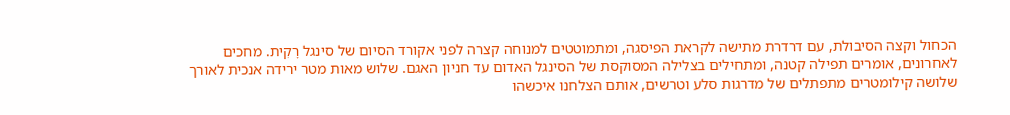הכחול וקצה הסיבולת, עם דרדרת מתישה לקראת הפיסגה, ומתמוטטים למנוחה קצרה לפני אקורד הסיום של סינגל רׇקִית. מחכים לאחרונים, אומרים תפילה קטנה, ומתחילים בצלילה המסוקסת של הסינגל האדום עד חניון האגם. שלוש מאות מטר ירידה אנכית לאורך שלושה קילומטרים מתפתלים של מדרגות סלע וטרשים, אותם הצלחנו איכשהו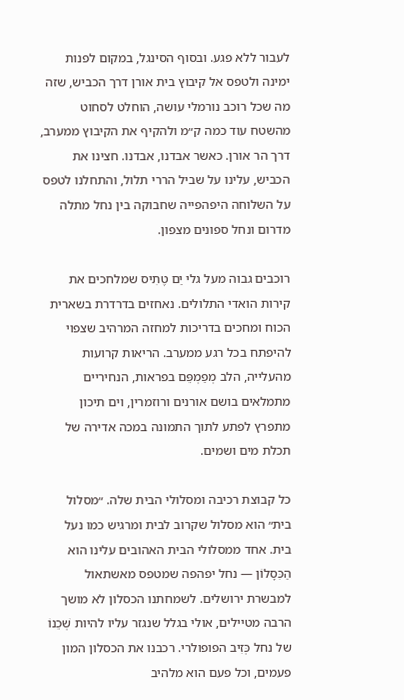לעבור ללא פגע. ובסוף הסינגל, במקום לפנות ימינה ולטפס אל קיבוץ בית אורן דרך הכביש, שזה מה שכל רוכב נורמלי עושה, הוחלט לסחוט מהשטח עוד כמה ק״מ ולהקיף את הקיבוץ ממערב, דרך הר אורן. כאשר אבדנו, אבדנו. חצינו את הכביש, עלינו על שביל הררי תלול, והתחלנו לטפס על השלוחה היפהפייה שחבוקה בין נחל מתלה מדרום ונחל ספונים מצפון.

רוכבים גבוה מעל גלי יַם טֶתִיס שמלחכים את קירות הואדי התלולים. נאחזים בדרדרת בשארית הכוח ומחכים בדריכות למחזה המרהיב שצפוי להיפתח בכל רגע ממערב. הריאות קרועות מהעלייה, הלב מְפַמְפֵּם בפראות, הנחיריים מתמלאים בושם אורנים ורוזמרין, וים תיכון מתפרץ לפתע לתוך התמונה במכה אדירה של תכלת מים ושמים.

כל קבוצת רכיבה ומסלולי הבית שלה. ״מסלול בית״ הוא מסלול שקרוב לבית ומרגיש כמו נעל בית. אחד ממסלולי הבית האהובים עלינו הוא הַכִּסָלוֹן — נחל יפהפה שמטפס מאשתאול למבשרת ירושלים. לשמחתנו הכסלון לא מושך הרבה מטיילים, אולי בגלל שנגזר עליו להיות שְׁכֵנוֹ של נחל כְּזִיב הפופולרי. רכבנו את הכסלון המון פעמים, וכל פעם הוא מלהיב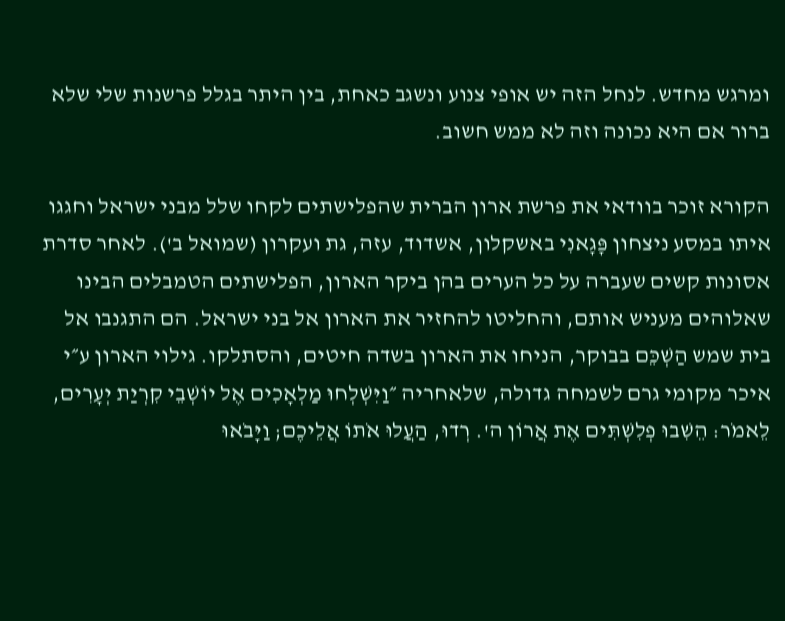ומרגש מחדש. לנחל הזה יש אופי צנוע ונשגב כאחת, בין היתר בגלל פרשנות שלי שלא ברור אם היא נכונה וזה לא ממש חשוב.

הקורא זוכר בוודאי את פרשת ארון הברית שהפלישתים לקחו שלל מבני ישראל וחגגו איתו במסע ניצחון פָּגָאנִי באשקלון, אשדוד, עזה, גת ועקרון (שמואל ב'). לאחר סדרת אסונות קשים שעברה על כל הערים בהן ביקר הארון, הפלישתים הטמבלים הבינו שאלוהים מעניש אותם, והחליטו להחזיר את הארון אל בני ישראל. הם התגנבו אל בית שמש הַשְׁכֵּם בבוקר, הניחו את הארון בשדה חיטים, והסתלקו. גילוי הארון ע״י איכר מקומי גרם לשמחה גדולה, שלאחריה ״וַיִּשְׁלְחוּ מַלְאָכִים אֶל יוֹשְׁבֵי קִרְיַת יְעָרִים, לֵאמֹר: הֵשִׁבוּ פְלִשְׁתִּים אֶת אֲרוֹן ה'. רְדוּ, הַעֲלוּ אֹתוֹ אֲלֵיכֶם; וַיָּבֹאוּ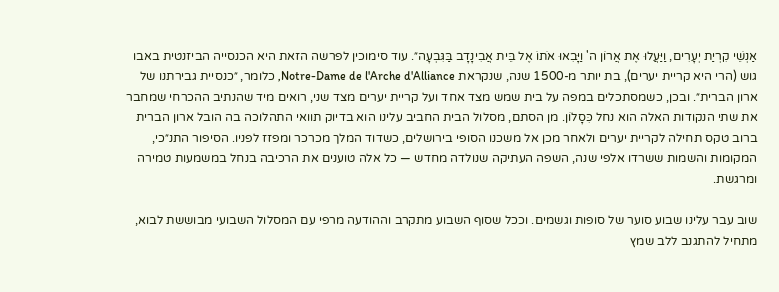אַנְשֵׁי קִרְיַת יְעָרִים, וַיַּעֲלוּ אֶת אֲרוֹן ה' וַיָּבִאוּ אֹתוֹ אֶל בֵּית אֲבִינָדָב בַּגִּבְעָה״. עוד סימוכין לפרשה הזאת היא הכנסייה הביזנטית באבו גוש (הרי היא קריית יערים), בת יותר מ-1500 שנה, שנקראת Notre-Dame de l'Arche d'Alliance, כלומר, ״כנסיית גבירתנו של ארון הברית״. ובכן, כשמסתכלים במפה על בית שמש מצד אחד ועל קריית יערים מצד שני, רואים מיד שהנתיב ההכרחי שמחבר את שתי הנקודות האלה הוא נחל כִּסָלוֹן. מן הסתם, מסלול הבית החביב עלינו הוא בדיוק תוואי התהלוכה בה הובל ארון הברית ברוב טקס תחילה לקריית יערים ולאחר מכן אל משכנו הסופי בירושלים, כשדוד המלך מכרכר ומפזז לפניו. הסיפור התנ״כי, המקומות והשמות ששרדו אלפי שנה, השפה העתיקה שנולדה מחדש — כל אלה טוענים את הרכיבה בנחל במשמעות טמירה ומרגשת.

שוב עבר עלינו שבוע סוער של סופות וגשמים. וככל שסוף השבוע מתקרב וההודעה מרפי עם המסלול השבועי מבוששת לבוא, מתחיל להתגנב ללב שמץ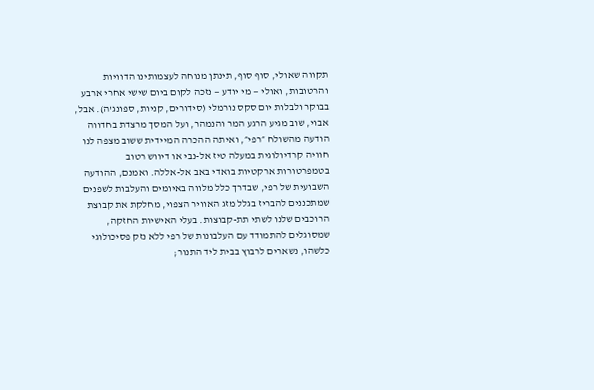תקווה שאולי, סוף סוף, תינתן מנוחה לעצמותינו הדוויות והרטובות, ואולי — מי יודע — נזכה לקום ביום שישי אחרי ארבע בבוקר ולבלות יום סקס נורמלי (סידורים, קניות, ספונג'ה). אבל, אבוי, שוב מגיע הרגע המר והנמהר, ועל המסך מרצדת בחדווה הודעה מהשולח ״רפי״, ואיתה ההכרה המיידית ששוב מצפה לנו חוויה קרדיולוגית במעלה טיז אל-נבי או דיווש רטוב בטמפרטורות ארקטיות בואדי באב אל-אללה. ואמנם, ההודעה השבועית של רפי, שבדרך כלל מלווה באיומים והעלבות לשפנים שמתכננים להבריז בגלל מזג האוויר הצפוי, מחלקת את קבוצת הרוכבים שלנו לשתי תת-קבוצות. בעלי האישיות החזקה, שמסוגלים להתמודד עם העלבונות של רפי ללא נזק פסיכולוגי כלשהו, נשארים לרבוץ בבית ליד התנור;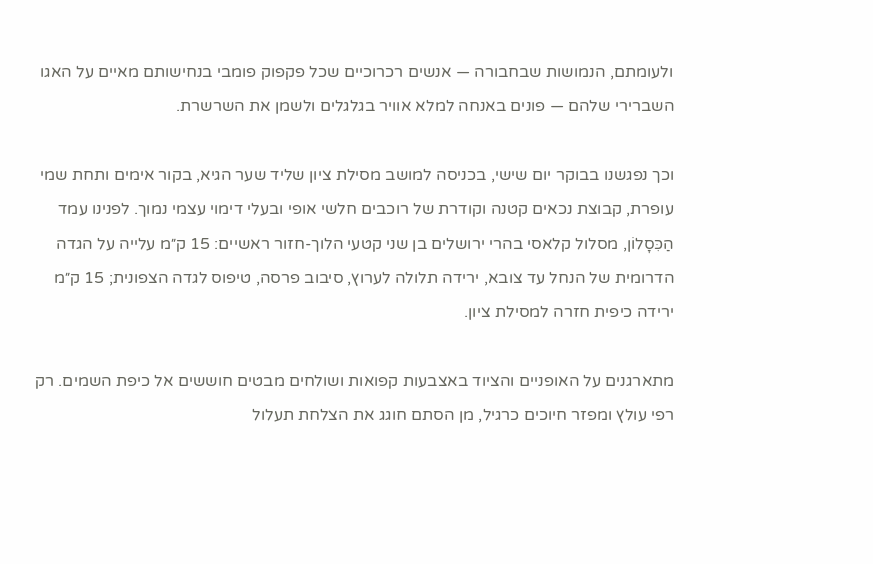ולעומתם, הנמושות שבחבורה — אנשים רכרוכיים שכל פקפוק פומבי בנחישותם מאיים על האגו השברירי שלהם — פונים באנחה למלא אוויר בגלגלים ולשמן את השרשרת.

וכך נפגשנו בבוקר יום שישי, בכניסה למושב מסילת ציון שליד שער הגיא, בקור אימים ותחת שמי עופרת, קבוצת נכאים קטנה וקודרת של רוכבים חלשי אופי ובעלי דימוי עצמי נמוך. לפנינו עמד הַכִּסָלוֹן, מסלול קלאסי בהרי ירושלים בן שני קטעי הלוך-חזור ראשיים: 15 ק״מ עלייה על הגדה הדרומית של הנחל עד צובא, ירידה תלולה לערוץ, סיבוב פרסה, טיפוס לגדה הצפונית; 15 ק״מ ירידה כיפית חזרה למסילת ציון.

מתארגנים על האופניים והציוד באצבעות קפואות ושולחים מבטים חוששים אל כיפת השמים. רק רפי עולץ ומפזר חיוכים כרגיל, מן הסתם חוגג את הצלחת תעלול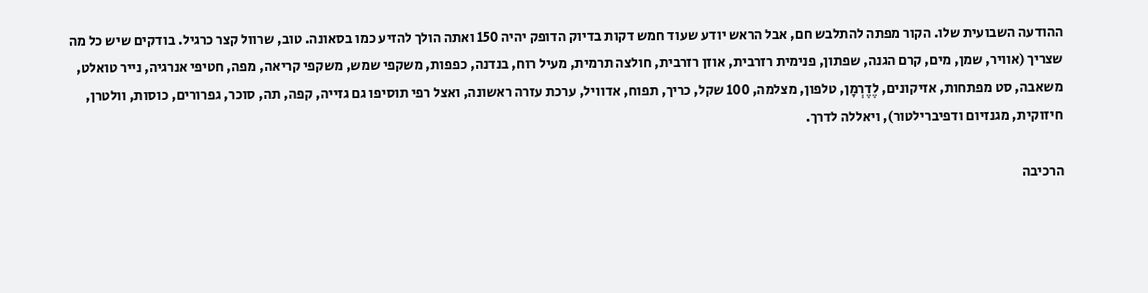ההודעה השבועית שלו. הקור מפתה להתלבש חם, אבל הראש יודע שעוד חמש דקות בדיוק הדופק יהיה 150 ואתה הולך להזיע כמו בסאונה. טוב, שרוול קצר כרגיל. בודקים שיש כל מה שצריך (אוויר, שמן, מים, קרם הגנה, שפתון, פנימית רזרבית, אוזן רזרבית, חולצה תרמית, מעיל רוח, בנדנה, כפפות, משקפי שמש, משקפי קריאה, מפה, חטיפי אנרגיה, נייר טואלט, משאבה, סט מפתחות, אזיקונים, לֶדֶרְמָן, טלפון, מצלמה, 100 שקל, כריך, תפוח, אדוויל, ערכת עזרה ראשונה, ואצל רפי תוסיפו גם גזייה, קפה, תה, סוכר, גפרורים, כוסות, וולטרן, חיזוקית, מגנזיום ודפיברילטור), ויאללה לדרך.

הרכיבה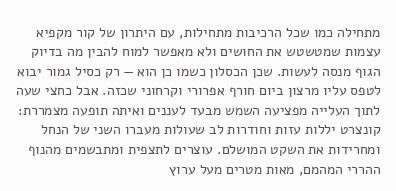מתחילה כמו שכל הרכיבות מתחילות, עם היתרון של קור מקפיא עצמות שמטשטש את החושים ולא מאפשר למוח להבין מה בדיוק הגוף מנסה לעשות. שכן הכסלון כשמו כן הוא — רק כסיל גמור יבוא לטפס עליו מרצון ביום חורף אפרורי וקרחוני שכזה. אבל כחצי שעה לתוך העלייה מפציעה השמש מבעד לעננים ואיתה תופעה מצמררת: קונצרט יללות עזות וחודרות לב שעולות מעברו השני של הנחל ומחרידות את השקט המושלם. עוצרים לתצפית ומתבשמים מהנוף ההררי המהמם, מאות מטרים מעל ערוץ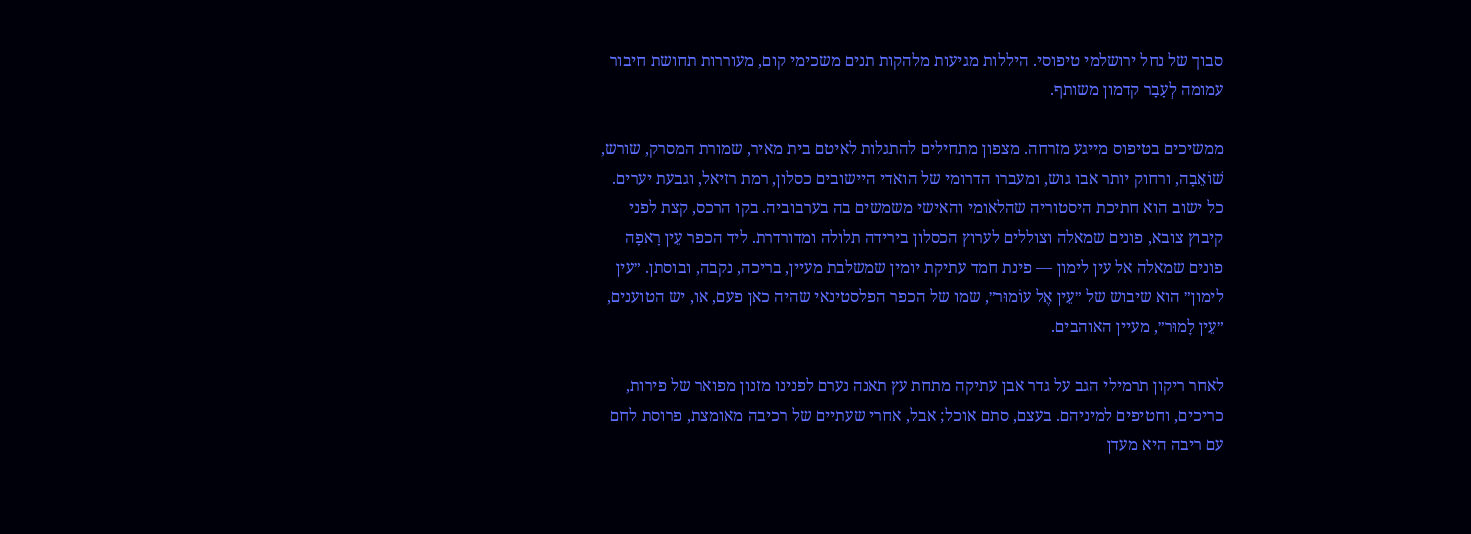סבוך של נחל ירושלמי טיפוסי. היללות מגיעות מלהקות תנים משכימי קום, מעוררות תחושת חיבור עמומה לְעָבָר קדמון משותף.

ממשיכים בטיפוס מייגע מזרחה. מצפון מתחילים להתגלות לאיטם בית מאיר, שמורת המסרק, שורש, שׁוֹאֵבָה, ורחוק יותר אבו גוש, ומעברו הדרומי של הואדי היישובים כסלון, רמת רזיאל, וגבעת יערים. כל ישוב הוא חתיכת היסטוריה שהלאומי והאישי משמשים בה בערבוביה. בקו הרכס, קצת לפני קיבוץ צובא, פונים שמאלה וצוללים לערוץ הכסלון בירידה תלולה ומדורדרת. ליד הכפר עֵין רָאפָה פונים שמאלה אל עין לימון — פינת חמד עתיקת יומין שמשלבת מעיין, בריכה, נקבה, ובוסתן. ״עין לימון״ הוא שיבוש של ״עֵין אֶל עוֹמוּר״, שמו של הכפר הפלסטינאי שהיה כאן פעם, או, יש הטוענים, ״עֵין לׇמוּר״, מעיין האוהבים.

לאחר ריקון תרמילי הגב על גדר אבן עתיקה מתחת עץ תאנה נערם לפנינו מזנון מפואר של פירות, כריכים, וחטיפים למיניהם. בעצם, סתם אוכל; אבל, אחרי שעתיים של רכיבה מאומצת, פרוסת לחם עם ריבה היא מעדן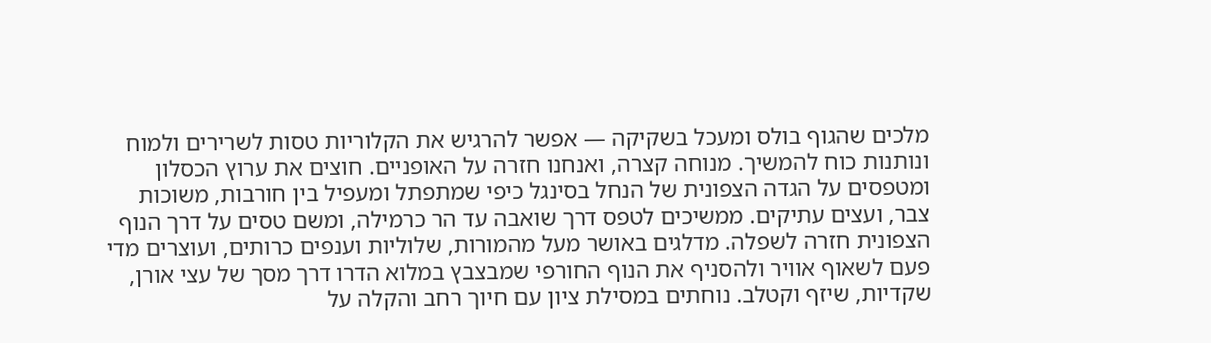מלכים שהגוף בולס ומעכל בשקיקה — אפשר להרגיש את הקלוריות טסות לשרירים ולמוח ונותנות כוח להמשיך. מנוחה קצרה, ואנחנו חזרה על האופניים. חוצים את ערוץ הכסלון ומטפסים על הגדה הצפונית של הנחל בסינגל כיפי שמתפתל ומעפיל בין חורבות, משוכות צבר, ועצים עתיקים. ממשיכים לטפס דרך שואבה עד הר כרמילה, ומשם טסים על דרך הנוף הצפונית חזרה לשפלה. מדלגים באושר מעל מהמורות, שלוליות וענפים כרותים, ועוצרים מדי פעם לשאוף אוויר ולהסניף את הנוף החורפי שמבצבץ במלוא הדרו דרך מסך של עצי אורן, שקדיות, שיזף וקטלב. נוחתים במסילת ציון עם חיוך רחב והקלה על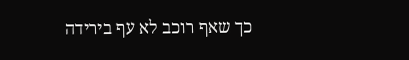כך שאף רוכב לא עף בירידה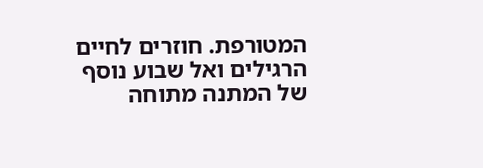המטורפת. חוזרים לחיים הרגילים ואל שבוע נוסף של המתנה מתוחה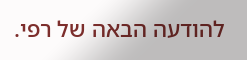להודעה הבאה של רפי.